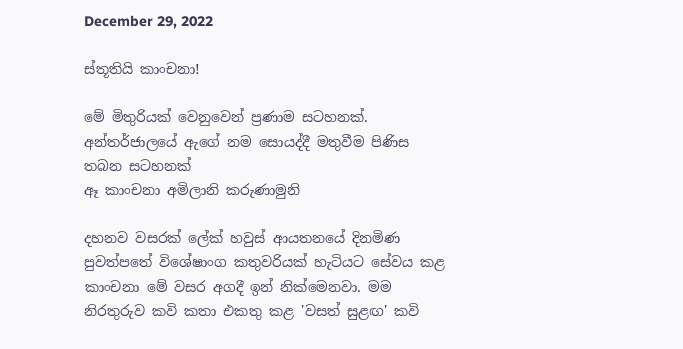December 29, 2022

ස්තූතියි කාංචනා!

මේ මිතුරියක් වෙනුවෙන් ප්‍රණාම සටහනක්. අන්තර්ජාලයේ ඇගේ නම සොයද්දී මතුවීම පිණිස තබන සටහනක්
ඈ කාංචනා අමිලානි කරුණාමුනි

දහනව වසරක් ලේක් හවුස් ආයතනයේ දිනමිණ පුවත්පතේ විශේෂාංග කතුවරියක් හැටියට සේවය කළ කාංචනා මේ වසර අගදී ඉන් නික්මෙනවා. මම නිරතුරුව කවි කතා එකතු කළ 'වසත් සුළඟ' කවි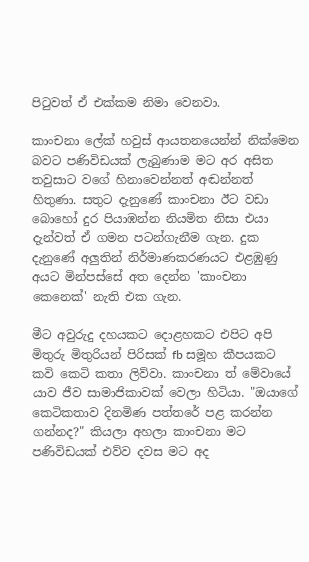පිටුවත් ඒ එක්කම නිමා වෙනවා.

කාංචනා ලේක් හවුස් ආයතනයෙන්න් නික්මෙන බවට පණිවිඩයක් ලැබුණාම මට අර අසිත තවුසාට වගේ හිනාවෙන්නත් අඬන්නත් හිතුණා. සතුට දැනුණේ කාංචනා ඊට වඩා බොහෝ දුර පියාඹන්න නියමිත නිසා එයා දැන්වත් ඒ ගමන පටන්ගැනීම ගැන. දුක දැනුණේ අලුතින් නිර්මාණකරණයට එළඹුණු අයට මින්පස්සේ අත දෙන්න 'කාංචනා කෙනෙක්' නැති එක ගැන.

මීට අවුරුදු දහයකට දොළහකට එපිට අපි මිතුරු මිතුරියන් පිරිසක් fb සමූහ කීපයකට කවි කෙටි කතා ලිව්වා. කාංචනා ත් මේවායේ යාව ජීව සාමාජිකාවක් වෙලා හිටියා. "ඔයාගේ කෙටිකතාව දිනමිණ පත්තරේ පළ කරන්න ගන්නද?" කියලා අහලා කාංචනා මට පණිවිඩයක් එව්ව දවස මට අද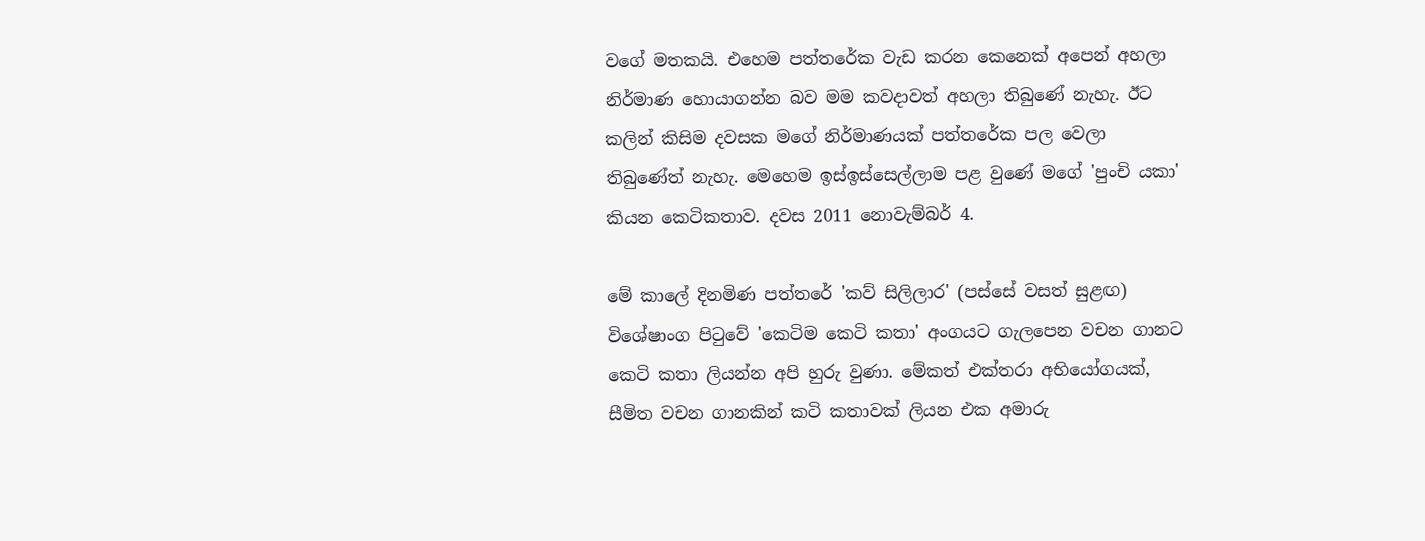වගේ මතකයි. එහෙම පත්තරේක වැඩ කරන කෙනෙක් අපෙන් අහලා නිර්මාණ හොයාගන්න බව මම කවදාවත් අහලා තිබුණේ නැහැ. ඊට කලින් කිසිම දවසක මගේ නිර්මාණයක් පත්තරේක පල වෙලා තිබුණේත් නැහැ. මෙහෙම ඉස්ඉස්සෙල්ලාම පළ වුණේ මගේ 'පුංචි යකා' කියන කෙටිකතාව. දවස 2011 නොවැම්බර් 4.

මේ කාලේ දිනමිණ පත්තරේ 'කව් සිලිලාර' (පස්සේ වසත් සුළඟ) විශේෂාංග පිටුවේ 'කෙටිම කෙටි කතා' අංගයට ගැලපෙන වචන ගානට කෙටි කතා ලියන්න අපි හුරු වුණා. මේකත් එක්තරා අභියෝගයක්, සීමිත වචන ගානකින් කටි කතාවක් ලියන එක අමාරු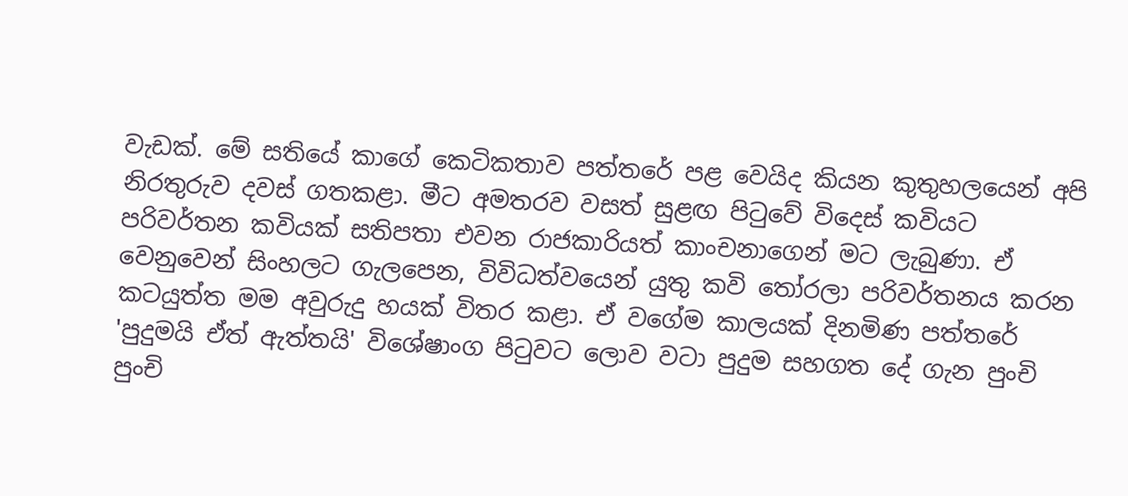වැඩක්. මේ සතියේ කාගේ කෙටිකතාව පත්තරේ පළ වෙයිද කියන කුතුහලයෙන් අපි නිරතුරුව දවස් ගතකළා. මීට අමතරව වසත් සුළඟ පිටුවේ විදෙස් කවියට පරිවර්තන කවියක් සතිපතා එවන රාජකාරියත් කාංචනාගෙන් මට ලැබුණා. ඒ වෙනුවෙන් සිංහලට ගැලපෙන, විවිධත්වයෙන් යුතු කවි තෝරලා පරිවර්තනය කරන කටයුත්ත මම අවුරුදු හයක් විතර කළා. ඒ වගේම කාලයක් දිනමිණ පත්තරේ 'පුදුමයි ඒත් ඇත්තයි' විශේෂාංග පිටුවට ලොව වටා පුදුම සහගත දේ ගැන පුංචි පුංචි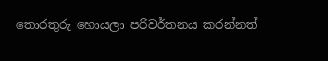තොරතුරු හොයලා පරිවර්තනය කරන්නත්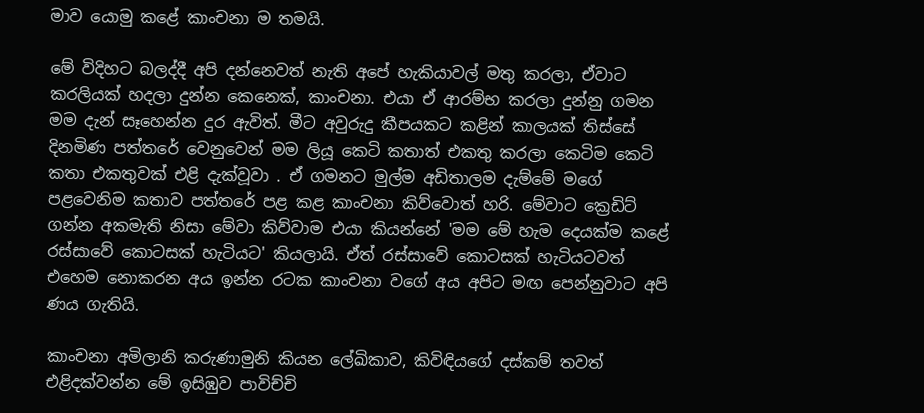මාව යොමු කළේ කාංචනා ම තමයි.

මේ විදිහට බලද්දී අපි දන්නෙවත් නැති අපේ හැකියාවල් මතු කරලා, ඒවාට කරලියක් හදලා දුන්න කෙනෙක්, කාංචනා. එයා ඒ ආරම්භ කරලා දුන්නු ගමන මම දැන් සෑහෙන්න දුර ඇවිත්. මීට අවුරුදු කීපයකට කළින් කාලයක් තිස්සේ දිනමිණ පත්තරේ වෙනුවෙන් මම ලියූ කෙටි කතාත් එකතු කරලා කෙටිම කෙටි කතා එකතුවක් එළි දැක්වූවා . ඒ ගමනට මුල්ම අඩිතාලම දැම්මේ මගේ පළවෙනිම කතාව පත්තරේ පළ කළ කාංචනා කිව්වොත් හරි. මේවාට ක්‍රෙඩිට් ගන්න අකමැති නිසා මේවා කිව්වාම එයා කියන්නේ 'මම මේ හැම දෙයක්ම කළේ රස්සාවේ කොටසක් හැටියට' කියලායි. ඒත් රස්සාවේ කොටසක් හැටියටවත් එහෙම නොකරන අය ඉන්න රටක කාංචනා වගේ අය අපිට මඟ පෙන්නුවාට අපි ණය ගැතියි.

කාංචනා අමිලානි කරුණාමුනි කියන ලේඛිකාව, කිවිඳියගේ දස්කම් තවත් එළිදක්වන්න මේ ඉසිඹුව පාවිච්චි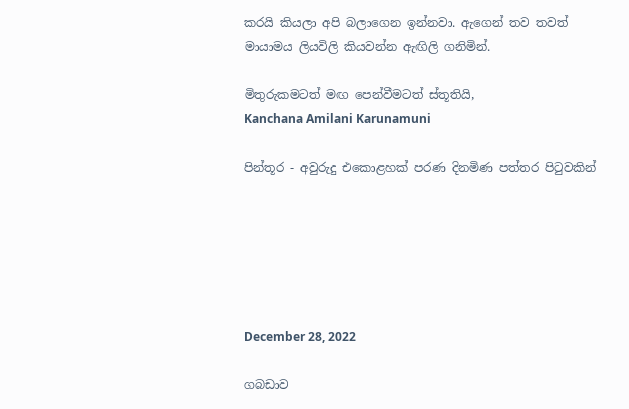කරයි කියලා අපි බලාගෙන ඉන්නවා. ඇගෙන් තව තවත් මායාමය ලියවිලි කියවන්න ඇඟිලි ගනිමින්.

මිතුරුකමටත් මඟ පෙන්වීමටත් ස්තූතියි,
Kanchana Amilani Karunamuni

පින්තූර - අවුරුදු එකොළහක් පරණ දිනමිණ පත්තර පිටුවකින්






December 28, 2022

ගබඩාව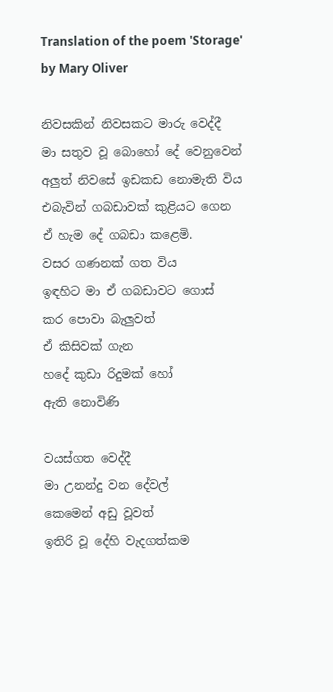Translation of the poem 'Storage' by Mary Oliver

නිවසකින් නිවසකට මාරු වෙද්දී
මා සතුව වූ බොහෝ දේ වෙනුවෙන්
අලුත් නිවසේ ඉඩකඩ නොමැති විය
එබැවින් ගබඩාවක් කුළියට ගෙන
ඒ හැම දේ ගබඩා කළෙමි.
වසර ගණනක් ගත විය
ඉඳහිට මා ඒ ගබඩාවට ගොස්
කර පොවා බැලුවත්
ඒ කිසිවක් ගැන
හදේ කුඩා රිදුමක් හෝ
ඇති නොවිණි

වයස්ගත වෙද්දී
මා උනන්දු වන දේවල්
කෙමෙන් අඩු වූවත්
ඉතිරි වූ දේහි වැදගත්කම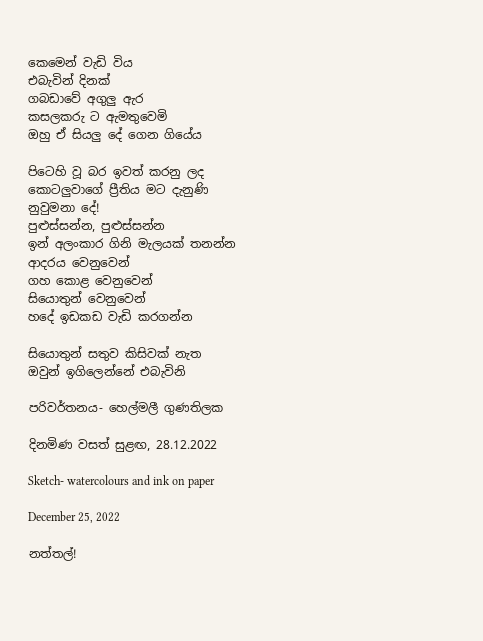කෙමෙන් වැඩි විය
එබැවින් දිනක්
ගබඩාවේ අගුලු ඇර
කසලකරු ට ඇමතුවෙමි
ඔහු ඒ සියලු දේ ගෙන ගියේය

පිටෙහි වූ බර ඉවත් කරනු ලද
කොටලුවාගේ ප්‍රීතිය මට දැනුණි
නුවුමනා දේ!
පුළුස්සන්න, පුළුස්සන්න
ඉන් අලංකාර ගිනි මැලයක් තනන්න
ආදරය වෙනුවෙන්
ගහ කොළ වෙනුවෙන්
සියොතුන් වෙනුවෙන්
හදේ ඉඩකඩ වැඩි කරගන්න

සියොතුන් සතුව කිසිවක් නැත
ඔවුන් ඉගිලෙන්නේ එබැවිනි

පරිවර්තනය- හෙල්මලී ගුණතිලක

දිනමිණ වසත් සුළඟ, 28.12.2022

Sketch- watercolours and ink on paper

December 25, 2022

නත්තල්!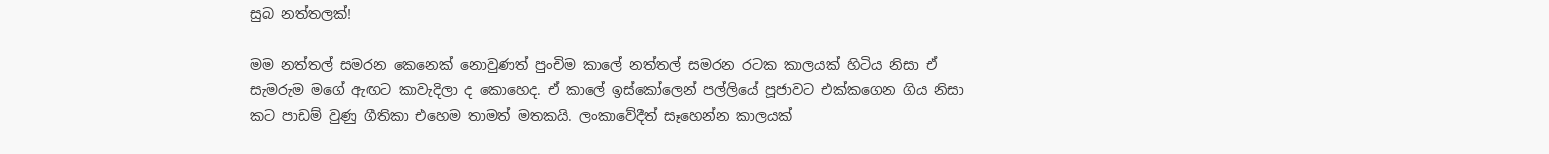සුබ නත්තලක්!

මම නත්තල් සමරන කෙනෙක් නොවුණත් පුංචිම කාලේ නත්තල් සමරන රටක කාලයක් හිටිය නිසා ඒ සැමරුම මගේ ඇඟට කාවැදිලා ද කොහෙද. ඒ කාලේ ඉස්කෝලෙන් පල්ලියේ පූජාවට එක්කගෙන ගිය නිසා කට පාඩම් වුණු ගීතිකා එහෙම තාමත් මතකයි. ලංකාවේදීත් සෑහෙන්න කාලයක්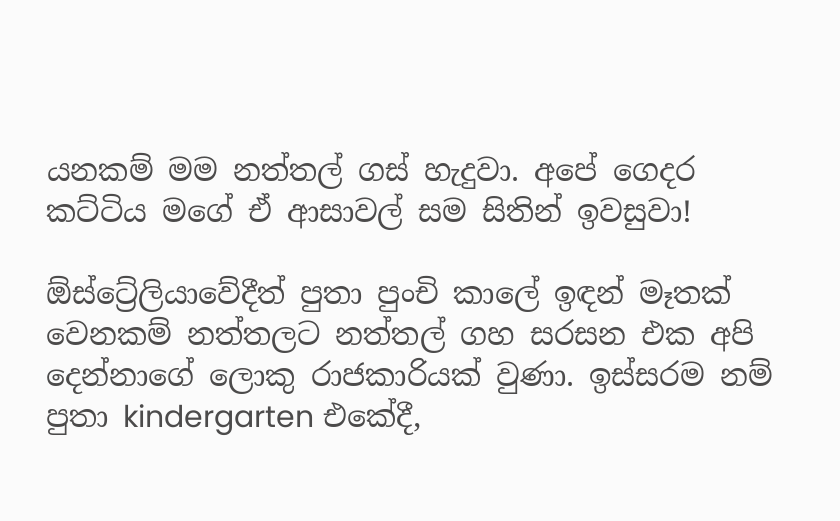යනකම් මම නත්තල් ගස් හැදුවා. අපේ ගෙදර කට්ටිය මගේ ඒ ආසාවල් සම සිතින් ඉවසුවා!

ඕස්ට්‍රේලියාවේදීත් පුතා පුංචි කාලේ ඉඳන් මෑතක් වෙනකම් නත්තලට නත්තල් ගහ සරසන එක අපි දෙන්නාගේ ලොකු රාජකාරියක් වුණා. ඉස්සරම නම් පුතා kindergarten එකේදී,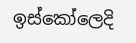ඉස්කෝලෙදි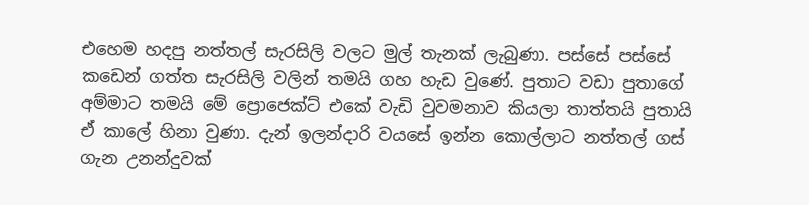එහෙම හදපු නත්තල් සැරසිලි වලට මුල් තැනක් ලැබුණා. පස්සේ පස්සේ කඩෙන් ගත්ත සැරසිලි වලින් තමයි ගහ හැඩ වුණේ. පුතාට වඩා පුතාගේ අම්මාට තමයි මේ ප්‍රොජෙක්ට් එකේ වැඩි වුවමනාව කියලා තාත්තයි පුතායි ඒ කාලේ හිනා වුණා. දැන් ඉලන්දාරි වයසේ ඉන්න කොල්ලාට නත්තල් ගස් ගැන උනන්දුවක්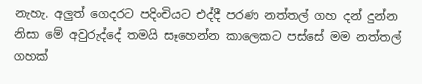නැහැ. අලුත් ගෙදරට පදිංචියට එද්දී පරණ නත්තල් ගහ දන් දුන්න නිසා මේ අවුරුද්දේ තමයි සෑහෙන්න කාලෙකට පස්සේ මම නත්තල් ගහක්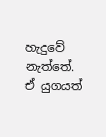හැදුවේ නැත්තේ. ඒ යුගයත්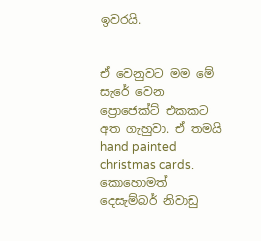ඉවරයි.


ඒ වෙනුවට මම මේ සැරේ වෙන ප්‍රොජෙක්ට් එකකට අත ගැහුවා. ඒ තමයි hand painted christmas cards. කොහොමත් දෙසැම්බර් නිවාඩු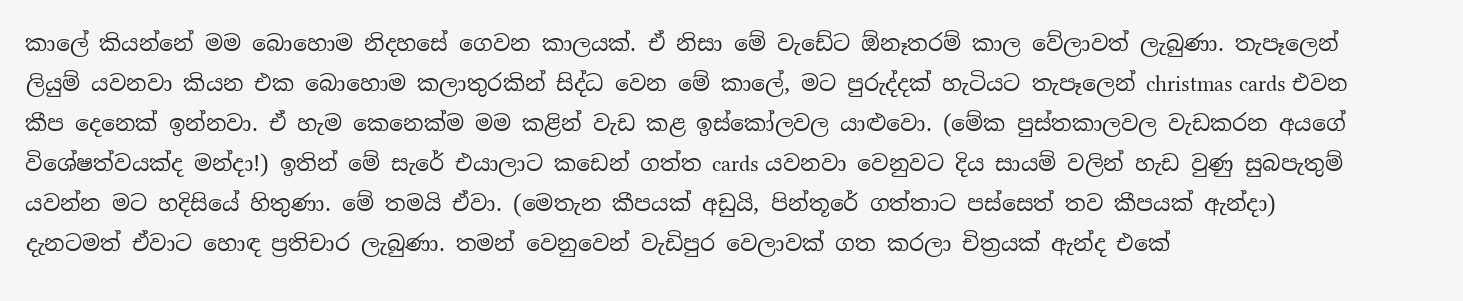කාලේ කියන්නේ මම බොහොම නිදහසේ ගෙවන කාලයක්. ඒ නිසා මේ වැඩේට ඕනෑතරම් කාල වේලාවත් ලැබුණා. තැපෑලෙන් ලියුම් යවනවා කියන එක බොහොම කලාතුරකින් සිද්ධ වෙන මේ කාලේ, මට පුරුද්දක් හැටියට තැපෑලෙන් christmas cards එවන කීප දෙනෙක් ඉන්නවා. ඒ හැම කෙනෙක්ම මම කළින් වැඩ කළ ඉස්කෝලවල යාළුවො. (මේක පුස්තකාලවල වැඩකරන අයගේ විශේෂත්වයක්ද මන්දා!) ඉතින් මේ සැරේ එයාලාට කඩෙන් ගත්ත cards යවනවා වෙනුවට දිය සායම් වලින් හැඩ වුණු සුබපැතුම් යවන්න මට හදිසියේ හිතුණා. මේ තමයි ඒවා. (මෙතැන කීපයක් අඩුයි, පින්තූරේ ගත්තාට පස්සෙත් තව කීපයක් ඇන්දා) දැනටමත් ඒවාට හොඳ ප්‍රතිචාර ලැබුණා. තමන් වෙනුවෙන් වැඩිපුර වෙලාවක් ගත කරලා චිත්‍රයක් ඇන්ද එකේ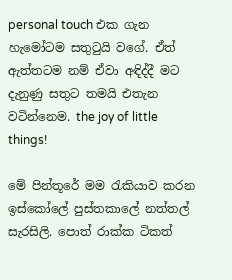personal touch එක ගැන හැමෝටම සතුටුයි වගේ. ඒත් ඇත්තටම නම් ඒවා අඳිද්දී මට දැනුණු සතුට තමයි එතැන වටින්නෙම. the joy of little things!

මේ පින්තූරේ මම රැකියාව කරන ඉස්කෝලේ පුස්තකාලේ නත්තල් සැරසිලි. පොත් රාක්ක ටිකත්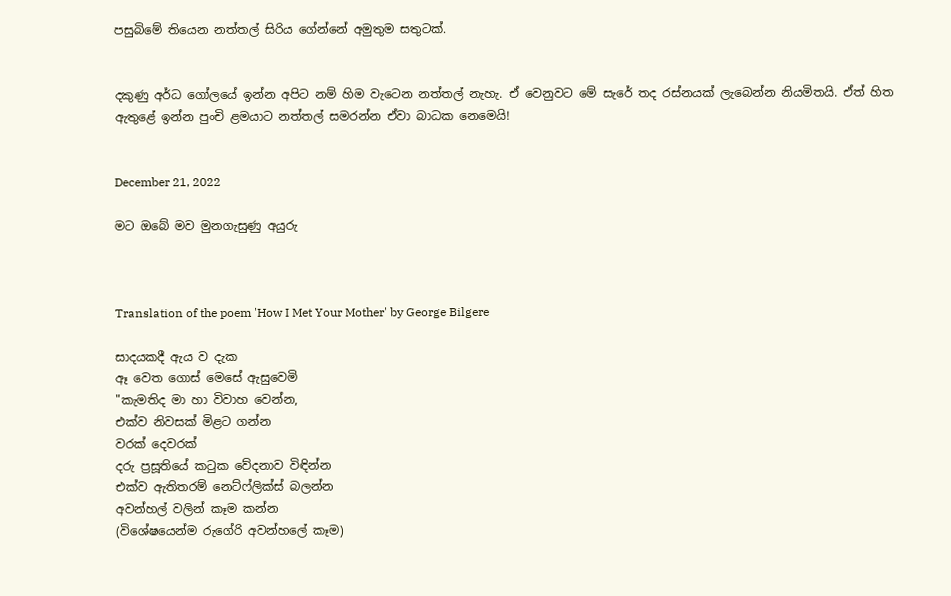පසුබිමේ තියෙන නත්තල් සිරිය ගේන්නේ අමුතුම සතුටක්.


දකුණු අර්ධ ගෝලයේ ඉන්න අපිට නම් හිම වැටෙන නත්තල් නැහැ. ඒ වෙනුවට මේ සැරේ තද රස්නයක් ලැබෙන්න නියමිතයි. ඒත් හිත ඇතුළේ ඉන්න පුංචි ළමයාට නත්තල් සමරන්න ඒවා බාධක නෙමෙයි!


December 21, 2022

මට ඔබේ මව මුනගැසුණු අයුරු



Translation of the poem 'How I Met Your Mother' by George Bilgere

සාදයකදී ඇය ව දැක
ඈ වෙත ගොස් මෙසේ ඇසුවෙමි
"කැමතිද මා හා විවාහ වෙන්න,
එක්ව නිවසක් මිළට ගන්න
වරක් දෙවරක්
දරු ප්‍රසූතියේ කටුක වේදනාව විඳින්න
එක්ව ඇතිතරම් නෙට්ෆ්ලික්ස් බලන්න
අවන්හල් වලින් කෑම කන්න
(විශේෂයෙන්ම රුගේරි අවන්හලේ කෑම)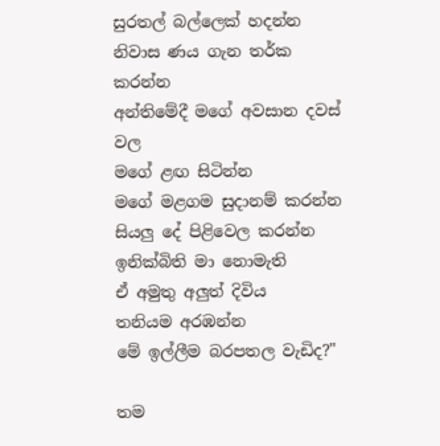සුරතල් බල්ලෙක් හදන්න
නිවාස ණය ගැන තර්ක කරන්න
අන්තිමේදී මගේ අවසාන දවස් වල
මගේ ළඟ සිටින්න
මගේ මළගම සුදානම් කරන්න
සියලු දේ පිළිවෙල කරන්න
ඉනික්බිති මා නොමැති
ඒ අමුතු අලුත් දිවිය
තනියම අරඹන්න
මේ ඉල්ලීම බරපතල වැඩිද?"

තම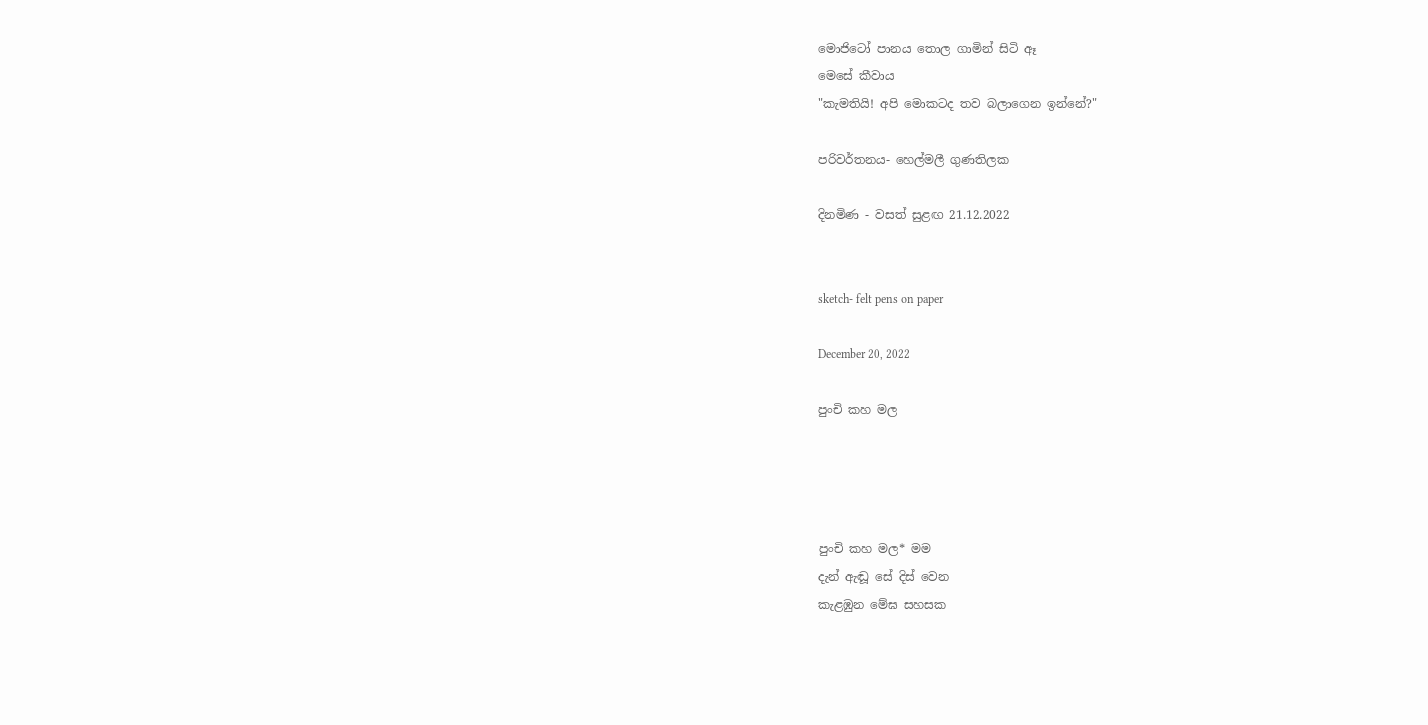මොජිටෝ පානය තොල ගාමින් සිටි ඈ
මෙසේ කීවාය
"කැමතියි! අපි මොකටද තව බලාගෙන ඉන්නේ?"

පරිවර්තනය- හෙල්මලී ගුණතිලක

දිනමිණ - වසත් සුළඟ 21.12.2022


sketch- felt pens on paper

December 20, 2022

පුංචි කහ මල




පුංචි කහ මල* මම
දැන් ඇඬූ සේ දිස් වෙන
කැළඹුන මේඝ සහසක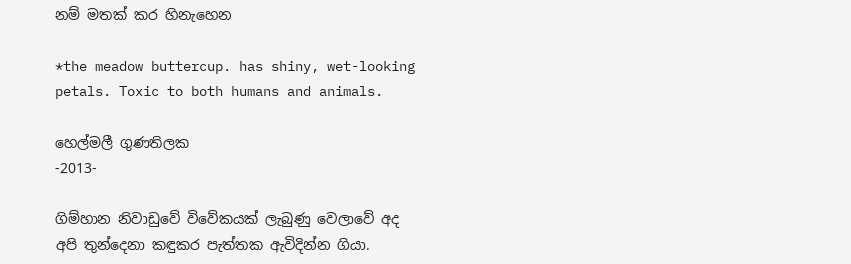නම් මතක් කර හිනැහෙන

*the meadow buttercup. has shiny, wet-looking petals. Toxic to both humans and animals.

හෙල්මලී ගුණතිලක
-2013-

ගිම්හාන නිවාඩුවේ විවේකයක් ලැබුණු වෙලාවේ අද අපි තුන්දෙනා කඳුකර පැත්තක ඇවිදින්න ගියා.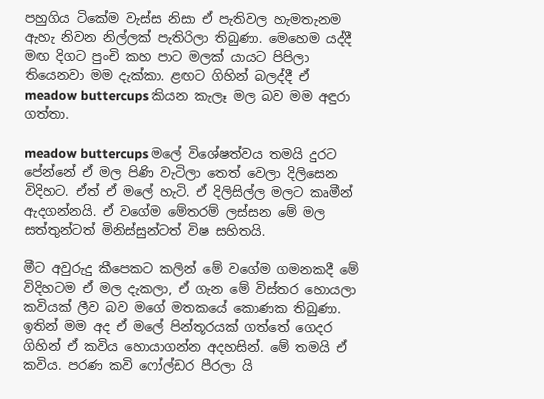පහුගිය ටිකේම වැස්ස නිසා ඒ පැතිවල හැමතැනම ඇහැ නිවන නිල්ලක් පැතිරිලා තිබුණා. මෙහෙම යද්දී මඟ දිගට පුංචි කහ පාට මලක් යායට පිපිලා තියෙනවා මම දැක්කා. ළඟට ගිහින් බලද්දී ඒ meadow buttercups කියන කැලෑ මල බව මම අඳුරා ගත්තා.

meadow buttercups මලේ විශේෂත්වය තමයි දුරට පේන්නේ ඒ මල පිණි වැටිලා තෙත් වෙලා දිලිසෙන විදිහට. ඒත් ඒ මලේ හැටි. ඒ දිලිසිල්ල මලට කෘමීන් ඇදගන්නයි. ඒ වගේම මේතරම් ලස්සන මේ මල සත්තුන්ටත් මිනිස්සුන්ටත් විෂ සහිතයි.

මීට අවුරුදු කීපෙකට කලින් මේ වගේම ගමනකදී මේ විදිහටම ඒ මල දැකලා, ඒ ගැන මේ විස්තර හොයලා කවියක් ලීව බව මගේ මතකයේ කොණක තිබුණා. ඉතින් මම අද ඒ මලේ පින්තූරයක් ගත්තේ ගෙදර ගිහින් ඒ කවිය හොයාගන්න අදහසින්. මේ තමයි ඒ කවිය. පරණ කවි ෆෝල්ඩර පීරලා යි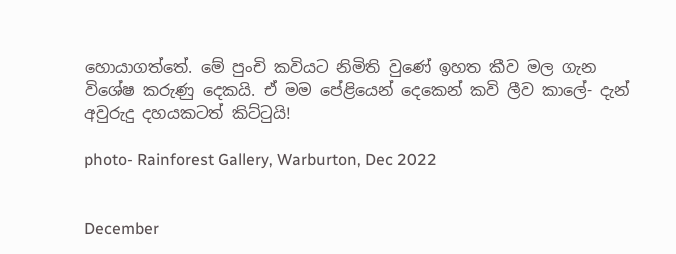හොයාගත්තේ. මේ පුංචි කවියට නිමිති වුණේ ඉහත කීව මල ගැන විශේෂ කරුණු දෙකයි. ඒ මම පේළියෙන් දෙකෙන් කවි ලීව කාලේ- දැන් අවුරුදු දහයකටත් කිට්ටුයි!

photo- Rainforest Gallery, Warburton, Dec 2022


December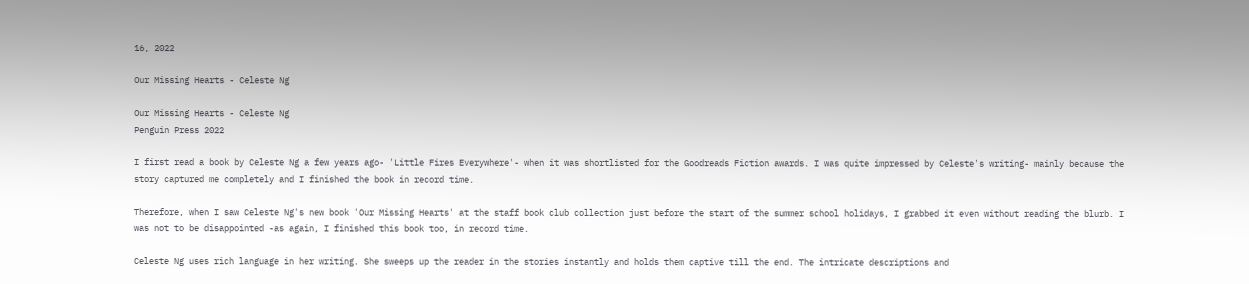16, 2022

Our Missing Hearts - Celeste Ng

Our Missing Hearts - Celeste Ng
Penguin Press 2022

I first read a book by Celeste Ng a few years ago- 'Little Fires Everywhere'- when it was shortlisted for the Goodreads Fiction awards. I was quite impressed by Celeste's writing- mainly because the story captured me completely and I finished the book in record time.

Therefore, when I saw Celeste Ng's new book 'Our Missing Hearts' at the staff book club collection just before the start of the summer school holidays, I grabbed it even without reading the blurb. I was not to be disappointed -as again, I finished this book too, in record time.

Celeste Ng uses rich language in her writing. She sweeps up the reader in the stories instantly and holds them captive till the end. The intricate descriptions and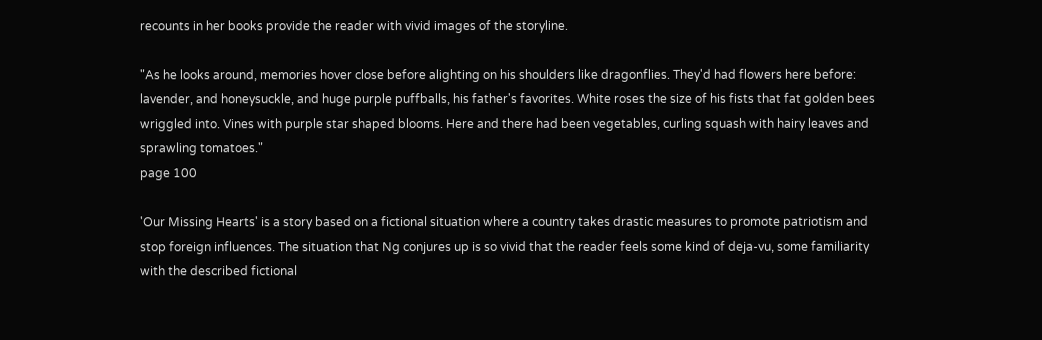recounts in her books provide the reader with vivid images of the storyline.

"As he looks around, memories hover close before alighting on his shoulders like dragonflies. They'd had flowers here before: lavender, and honeysuckle, and huge purple puffballs, his father's favorites. White roses the size of his fists that fat golden bees wriggled into. Vines with purple star shaped blooms. Here and there had been vegetables, curling squash with hairy leaves and sprawling tomatoes."
page 100

'Our Missing Hearts' is a story based on a fictional situation where a country takes drastic measures to promote patriotism and stop foreign influences. The situation that Ng conjures up is so vivid that the reader feels some kind of deja-vu, some familiarity with the described fictional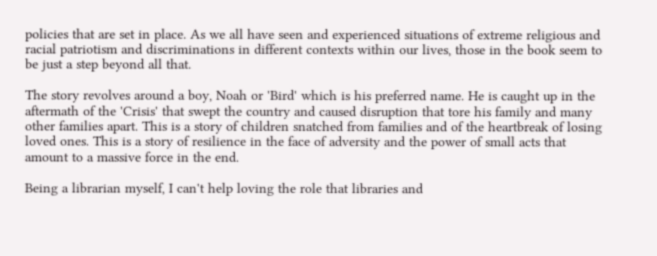policies that are set in place. As we all have seen and experienced situations of extreme religious and racial patriotism and discriminations in different contexts within our lives, those in the book seem to be just a step beyond all that.

The story revolves around a boy, Noah or 'Bird' which is his preferred name. He is caught up in the aftermath of the 'Crisis' that swept the country and caused disruption that tore his family and many other families apart. This is a story of children snatched from families and of the heartbreak of losing loved ones. This is a story of resilience in the face of adversity and the power of small acts that amount to a massive force in the end.

Being a librarian myself, I can't help loving the role that libraries and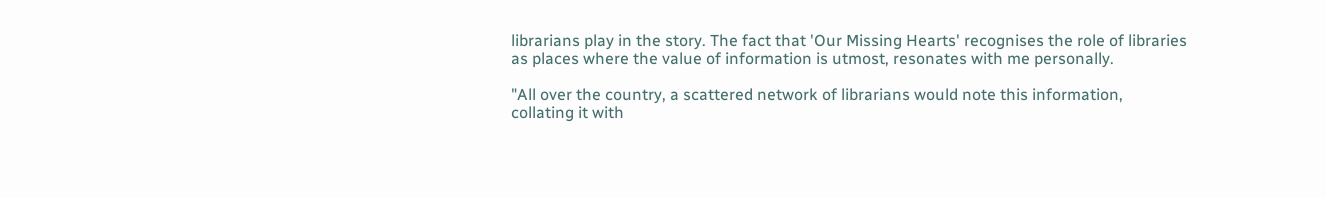librarians play in the story. The fact that 'Our Missing Hearts' recognises the role of libraries as places where the value of information is utmost, resonates with me personally.

"All over the country, a scattered network of librarians would note this information, collating it with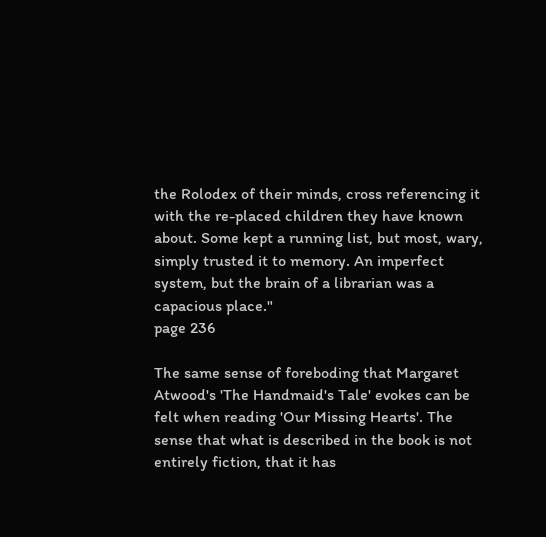the Rolodex of their minds, cross referencing it with the re-placed children they have known about. Some kept a running list, but most, wary, simply trusted it to memory. An imperfect system, but the brain of a librarian was a capacious place."
page 236

The same sense of foreboding that Margaret Atwood's 'The Handmaid's Tale' evokes can be felt when reading 'Our Missing Hearts'. The sense that what is described in the book is not entirely fiction, that it has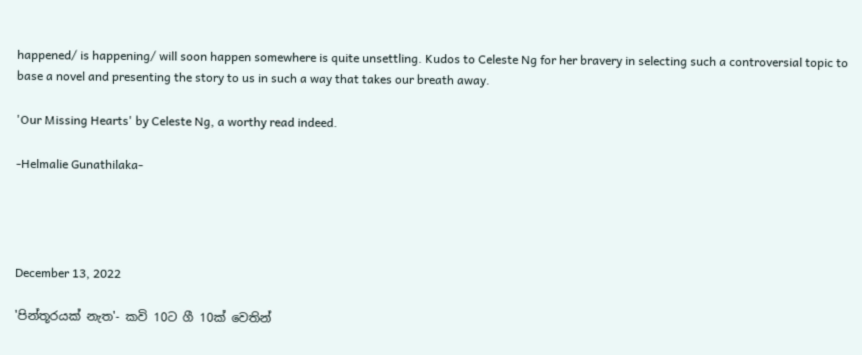happened/ is happening/ will soon happen somewhere is quite unsettling. Kudos to Celeste Ng for her bravery in selecting such a controversial topic to base a novel and presenting the story to us in such a way that takes our breath away.

'Our Missing Hearts' by Celeste Ng, a worthy read indeed.

-Helmalie Gunathilaka-




December 13, 2022

'පින්තූරයක් නැත'- කවි 10ට ගී 10ක් වෙතින්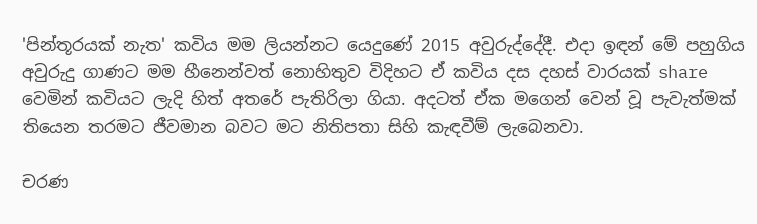'පින්තූරයක් නැත' කවිය මම ලියන්නට යෙදුණේ 2015 අවුරුද්දේදී. එදා ඉඳන් මේ පහුගිය අවුරුදු ගාණට මම හීනෙන්වත් නොහිතුව විදිහට ඒ කවිය දස දහස් වාරයක් share වෙමින් කවියට ලැදි හිත් අතරේ පැතිරිලා ගියා. අදටත් ඒක මගෙන් වෙන් වූ පැවැත්මක් තියෙන තරමට ජීවමාන බවට මට නිතිපතා සිහි කැඳවීම් ලැබෙනවා.

චරණ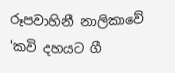රූපවාහිනී නාලිකාවේ 'කවි දහයට ගී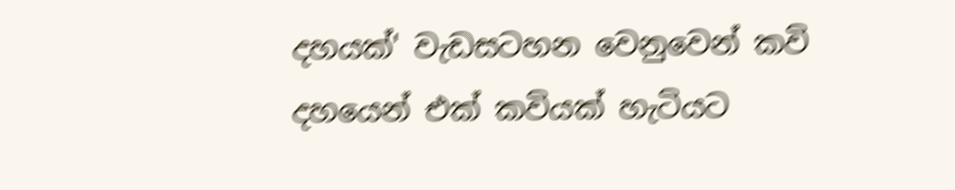දහයක්' වැඩසටහන වෙනුවෙන් කවි දහයෙන් එක් කවියක් හැටියට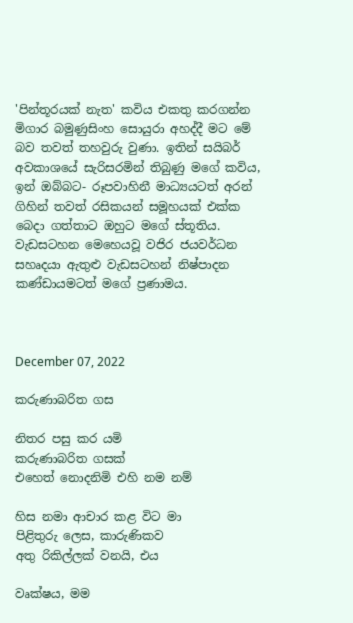'පින්තූරයක් නැත' කවිය එකතු කරගන්න මිගාර බමුණුසිංහ සොයුරා අහද්දී මට මේ බව තවත් තහවුරු වුණා. ඉතින් සයිබර් අවකාශයේ සැරිසරමින් තිබුණු මගේ කවිය, ඉන් ඔබ්බට- රූපවාහිනී මාධ්‍යයටත් අරන් ගිහින් තවත් රසිකයන් සමූහයක් එක්ක බෙදා ගත්තාට ඔහුට මගේ ස්තූතිය. වැඩසටහන මෙහෙයවූ වජිර ජයවර්ධන සහෘදයා ඇතුළු වැඩසටහන් නිෂ්පාදන කණ්ඩායමටත් මගේ ප්‍රණාමය.



December 07, 2022

කරුණාබරිත ගස

නිතර පසු කර යමි
කරුණාබරිත ගසක්
එහෙත් නොදනිමි එහි නම නම්

හිස නමා ආචාර කළ විට මා
පිළිතුරු ලෙස, කාරුණිකව
අතු රිකිල්ලක් වනයි, එය

වෘක්ෂය, මම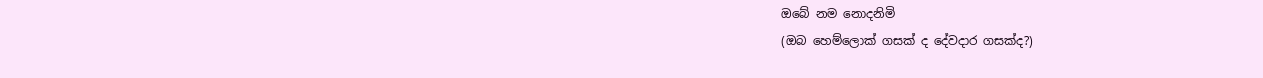ඔබේ නම නොදනිමි
(ඔබ හෙම්ලොක් ගසක් ද දේවදාර ගසක්ද?)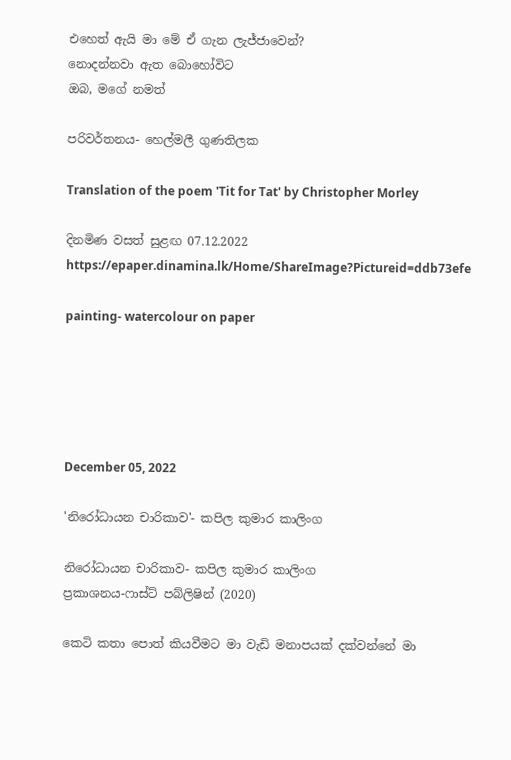එහෙත් ඇයි මා මේ ඒ ගැන ලැජ්ජාවෙන්?
නොදන්නවා ඇත බොහෝවිට
ඔබ, මගේ නමත්

පරිවර්තනය- හෙල්මලී ගුණතිලක

Translation of the poem 'Tit for Tat' by Christopher Morley

දිනමිණ වසත් සුළඟ 07.12.2022
https://epaper.dinamina.lk/Home/ShareImage?Pictureid=ddb73efe

painting- watercolour on paper





December 05, 2022

'නිරෝධායන චාරිකාව'- කපිල කුමාර කාලිංග

නිරෝධායන චාරිකාව- කපිල කුමාර කාලිංග
ප්‍රකාශනය-ෆාස්ට් පබ්ලිෂින් (2020)

කෙටි කතා පොත් කියවීමට මා වැඩි මනාපයක් දක්වන්නේ මා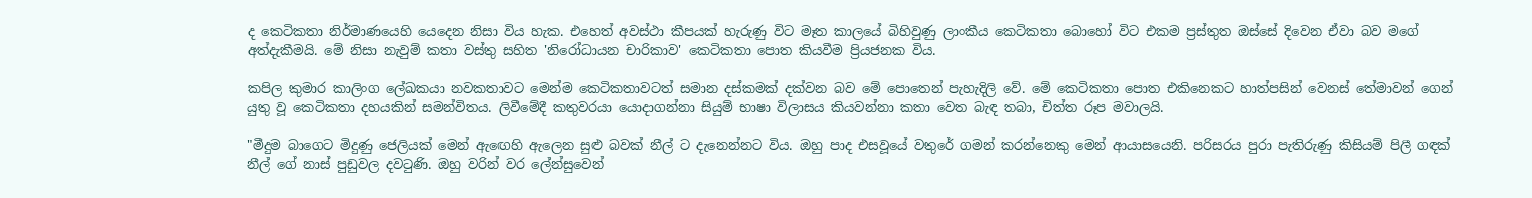ද කෙටිකතා නිර්මාණයෙහි යෙදෙන නිසා විය හැක. එහෙත් අවස්ථා කීපයක් හැරුණු විට මෑත කාලයේ බිහිවුණු ලාංකීය කෙටිකතා බොහෝ විට එකම ප්‍රස්තුත ඔස්සේ දිවෙන ඒවා බව මගේ අත්දැකීමයි. මේ නිසා නැවුම් කතා වස්තු සහිත 'නිරෝධායන චාරිකාව' කෙටිකතා පොත කියවීම ප්‍රියජනක විය.

කපිල කුමාර කාලිංග ලේඛකයා නවකතාවට මෙන්ම කෙටිකතාවටත් සමාන දස්කමක් දක්වන බව මේ පොතෙන් පැහැදිලි වේ. මේ කෙටිකතා පොත එකිනෙකට හාත්පසින් වෙනස් තේමාවන් ගෙන් යුතු වූ කෙටිකතා දහයකින් සමන්විතය. ලිවීමේදී කතුවරයා යොදාගන්නා සියුම් භාෂා විලාසය කියවන්නා කතා වෙත බැඳ තබා, චිත්ත රූප මවාලයි.

"මීදුම බාගෙට මිදුණු ජෙලියක් මෙන් ඇඟෙහි ඇලෙන සුළු බවක් නීල් ට දැනෙන්නට විය. ඔහු පාද එසවූයේ වතුරේ ගමන් කරන්නෙකු මෙන් ආයාසයෙනි. පරිසරය පුරා පැතිරුණු කිසියම් පිලී ගඳක් නීල් ගේ නාස් පුඩුවල දවටුණි. ඔහු වරින් වර ලේන්සුවෙන්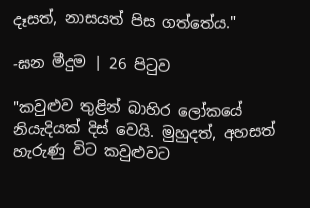දෑසත්, නාසයත් පිස ගත්තේය."

-ඝන මීදුම | 26 පිටුව

"කවුළුව තුළින් බාහිර ලෝකයේ නියැදියක් දිස් වෙයි. මුහුදත්, අහසත් හැරුණු විට කවුළුවට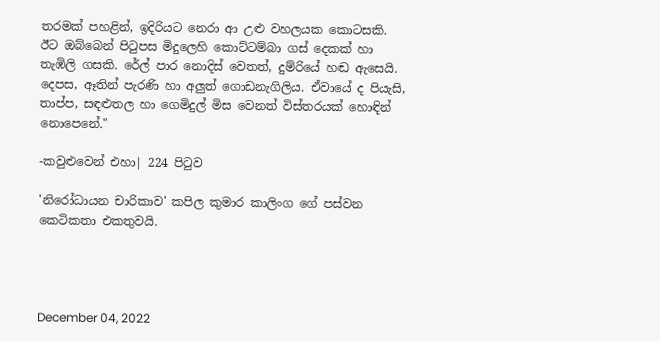තරමක් පහළින්, ඉදිරියට නෙරා ආ උළු වහලයක කොටසකි. ඊට ඔබ්බෙන් පිටුපස මිදුලෙහි කොට්ටම්බා ගස් දෙකක් හා තැඹිලි ගසකි. රේල් පාර නොදිස් වෙතත්, දුම්රියේ හඬ ඇසෙයි. දෙපස, ඈතින් පැරණි හා අලුත් ගොඩනැගිලිය. ඒවායේ ද පියැසි, තාප්ප, සඳළුතල හා ගෙමිදුල් මිස වෙනත් විස්තරයක් හොඳින් නොපෙනේ."

-කවුළුවෙන් එහා| 224 පිටුව

'නිරෝධායන චාරිකාව' කපිල කුමාර කාලිංග ගේ පස්වන කෙටිකතා එකතුවයි.




December 04, 2022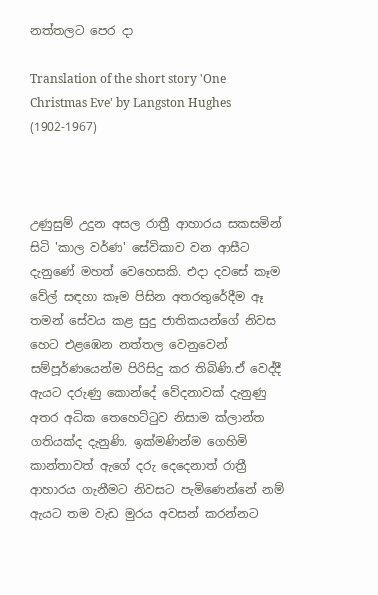නත්තලට පෙර දා

Translation of the short story 'One Christmas Eve' by Langston Hughes (1902-1967)



උණුසුම් උදුන අසල රාත්‍රී ආහාරය සකසමින් සිටි 'කාල වර්ණ' සේවිකාව වන ආසීට දැනුණේ මහත් වෙහෙසකි. එදා දවසේ කෑම වේල් සඳහා කෑම පිසින අතරතුරේදීම ඈ තමන් සේවය කළ සුදු ජාතිකයන්ගේ නිවස හෙට එළඹෙන නත්තල වෙනුවෙන් සම්පූර්ණයෙන්ම පිරිසිදු කර තිබිණි.ඒ වෙද්දී ඇයට දරුණු කොන්දේ වේදනාවක් දැනුණු අතර අධික තෙහෙට්ටුව නිසාම ක්ලාන්ත ගතියක්ද දැනුණි. ඉක්මණින්ම ගෙහිමි කාන්තාවත් ඇගේ දරු දෙදෙනාත් රාත්‍රී ආහාරය ගැනීමට නිවසට පැමිණෙන්නේ නම් ඇයට තම වැඩ මුරය අවසන් කරන්නට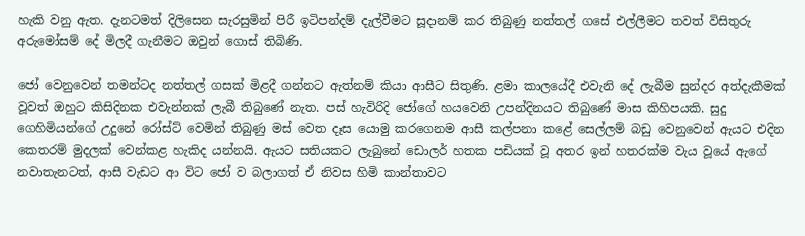හැකි වනු ඇත. දැනටමත් දිලිසෙන සැරසුමින් පිරී ඉටිපන්දම් දැල්වීමට සූදානම් කර තිබුණු නත්තල් ගසේ එල්ලීමට තවත් විසිතුරු අරුමෝසම් දේ මිලදී ගැනීමට ඔවුන් ගොස් තිබිණි.

ජෝ වෙනුවෙන් තමන්ටද නත්තල් ගසක් මිළදී ගන්නට ඇත්නම් කියා ආසීට සිතුණි. ළමා කාලයේදී එවැනි දේ ලැබීම සුන්දර අත්දැකීමක් වූවත් ඔහුට කිසිදිනක එවැන්නක් ලැබී තිබුණේ නැත. පස් හැවිරිදි ජෝගේ හයවෙනි උපන්දිනයට තිබුණේ මාස කිහිපයකි. සුදු ගෙහිමියන්ගේ උදුනේ රෝස්ට් වෙමින් තිබුණු මස් වෙත දෑස යොමු කරගෙනම ආසී කල්පනා කළේ සෙල්ලම් බඩු වෙනුවෙන් ඇයට එදින කෙතරම් මුදලක් වෙන්කළ හැකිද යන්නයි. ඇයට සතියකට ලැබුනේ ඩොලර් හතක පඩියක් වූ අතර ඉන් හතරක්ම වැය වූයේ ඇගේ නවාතැනටත්, ආසී වැඩට ආ විට ජෝ ව බලාගත් ඒ නිවස හිමි කාන්තාවට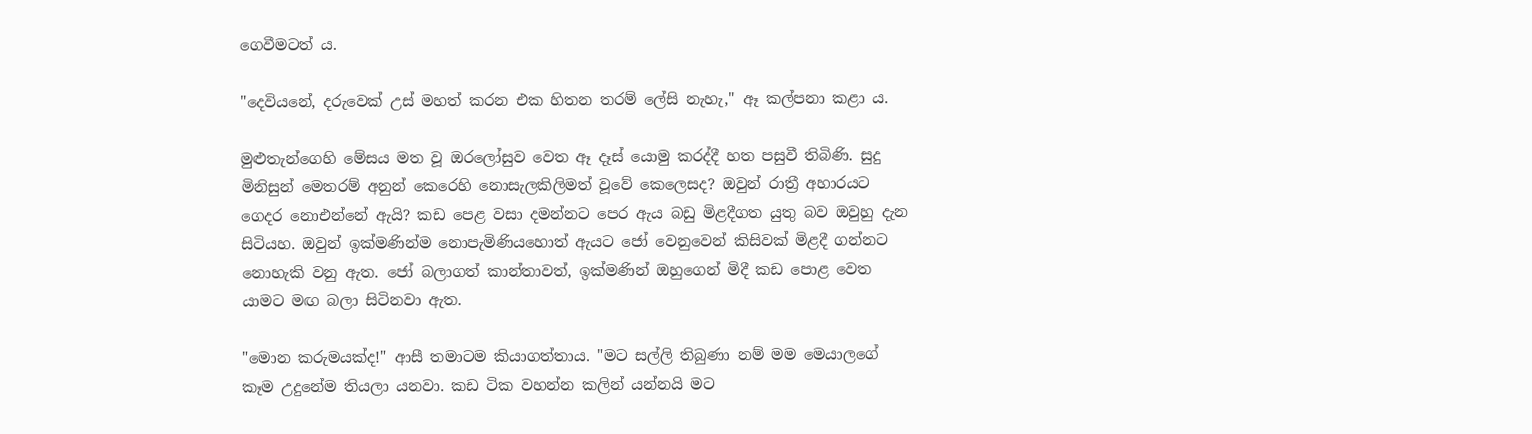ගෙවීමටත් ය.

"දෙවියනේ, දරුවෙක් උස් මහත් කරන එක හිතන තරම් ලේසි නැහැ," ඈ කල්පනා කළා ය.

මුළුතැන්ගෙහි මේසය මත වූ ඔරලෝසුව වෙත ඈ දෑස් යොමු කරද්දී හත පසුවී තිබිණි. සුදු මිනිසුන් මෙතරම් අනුන් කෙරෙහි නොසැලකිලිමත් වූවේ කෙලෙසද? ඔවුන් රාත්‍රී අහාරයට ගෙදර නොඑන්නේ ඇයි? කඩ පෙළ වසා දමන්නට පෙර ඇය බඩු මිළදීගත යුතු බව ඔවුහු දැන සිටියහ. ඔවුන් ඉක්මණින්ම නොපැමිණියහොත් ඇයට ජෝ වෙනුවෙන් කිසිවක් මිළදී ගන්නට නොහැකි වනු ඇත. ජෝ බලාගත් කාන්තාවත්, ඉක්මණින් ඔහුගෙන් මිදී කඩ පොළ වෙත යාමට මඟ බලා සිටිනවා ඇත.

"මොන කරුමයක්ද!" ආසී තමාටම කියාගත්තාය. "මට සල්ලි තිබුණා නම් මම මෙයාලගේ කෑම උදුනේම තියලා යනවා. කඩ ටික වහන්න කලින් යන්නයි මට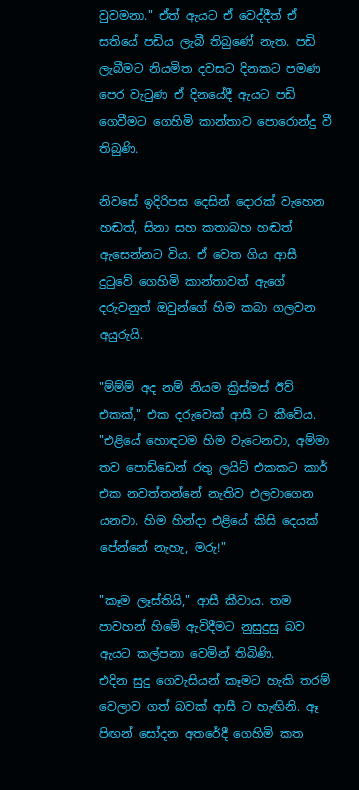වුවමනා." ඒත් ඇයට ඒ වෙද්දීත් ඒ සතියේ පඩිය ලැබී තිබුණේ නැත. පඩි ලැබීමට නියමිත දවසට දිනකට පමණ පෙර වැටුණ ඒ දිනයේදී ඇයට පඩි ගෙවීමට ගෙහිමි කාන්තාව පොරොන්දු වී තිබුණි.

නිවසේ ඉදිරිපස දෙසින් දොරක් වැහෙන හඬත්, සිනා සහ කතාබහ හඬත් ඇසෙන්නට විය. ඒ වෙත ගිය ආසී දුටුවේ ගෙහිමි කාන්තාවත් ඇගේ දරුවනුත් ඔවුන්ගේ හිම කබා ගලවන අයුරුයි.

"ම්ම්ම් අද නම් නියම ක්‍රිස්මස් ඊව් එකක්," එක දරුවෙක් ආසී ට කීවේය. "එළියේ හොඳටම හිම වැටෙනවා, අම්මා තව පොඩ්ඩෙන් රතු ලයිට් එකකට කාර් එක නවත්තන්නේ නැතිව එලවාගෙන යනවා. හිම හින්දා එළියේ කිසි දෙයක් පේන්නේ නැහැ, මරු!"

"කෑම ලෑස්තියි," ආසී කීවාය. තම පාවහන් හිමේ ඇවිදීමට නුසුදුසු බව ඇයට කල්පනා වෙමින් තිබිණි.
එදින සුදු ගෙවැසියන් කෑමට හැකි තරම් වෙලාව ගත් බවක් ආසී ට හැඟිනි. ඈ පිඟන් සෝදන අතරේදී ගෙහිමි කත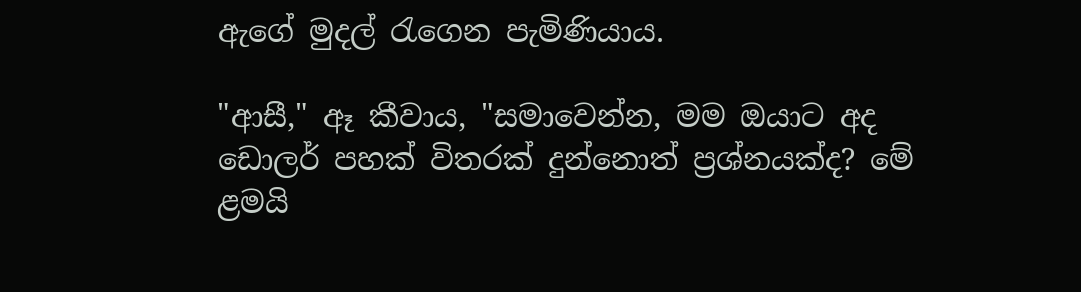ඇගේ මුදල් රැගෙන පැමිණියාය.

"ආසී," ඈ කීවාය, "සමාවෙන්න, මම ඔයාට අද ඩොලර් පහක් විතරක් දුන්නොත් ප්‍රශ්නයක්ද? මේ ළමයි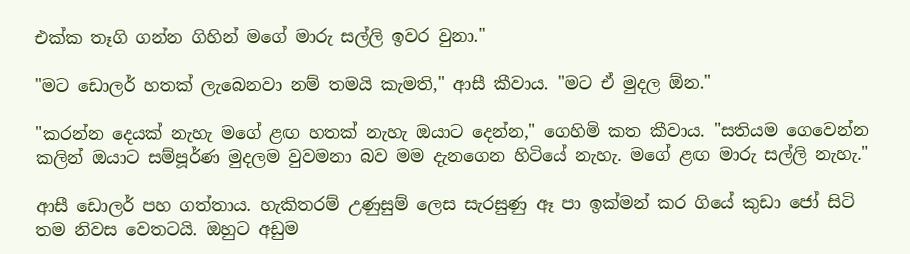එක්ක තෑගි ගන්න ගිහින් මගේ මාරු සල්ලි ඉවර වුනා."

"මට ඩොලර් හතක් ලැබෙනවා නම් තමයි කැමති," ආසී කීවාය. "මට ඒ මුදල ඕන."

"කරන්න දෙයක් නැහැ මගේ ළඟ හතක් නැහැ ඔයාට දෙන්න," ගෙහිමි කත කීවාය. "සතියම ගෙවෙන්න කලින් ඔයාට සම්පූර්ණ මුදලම වුවමනා බව මම දැනගෙන හිටියේ නැහැ. මගේ ළඟ මාරු සල්ලි නැහැ."

ආසී ඩොලර් පහ ගත්තාය. හැකිතරම් උණුසුම් ලෙස සැරසුණු ඈ පා ඉක්මන් කර ගියේ කුඩා ජෝ සිටි තම නිවස වෙතටයි. ඔහුට අඩුම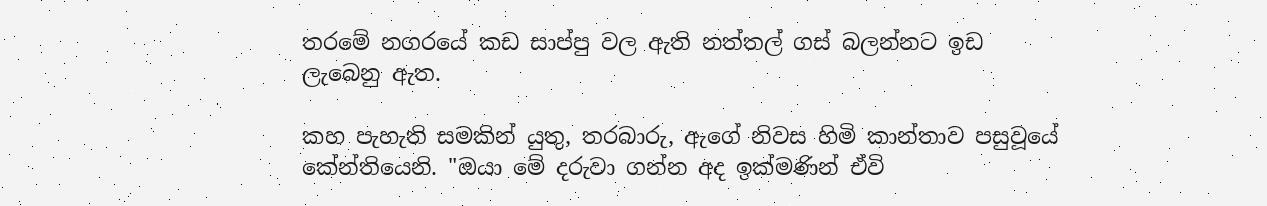තරමේ නගරයේ කඩ සාප්පු වල ඇති නත්තල් ගස් බලන්නට ඉඩ ලැබෙනු ඇත.

කහ පැහැති සමකින් යුතු, තරබාරු, ඇගේ නිවස හිමි කාන්තාව පසුවූයේ කේන්තියෙනි. "ඔයා මේ දරුවා ගන්න අද ඉක්මණින් ඒවි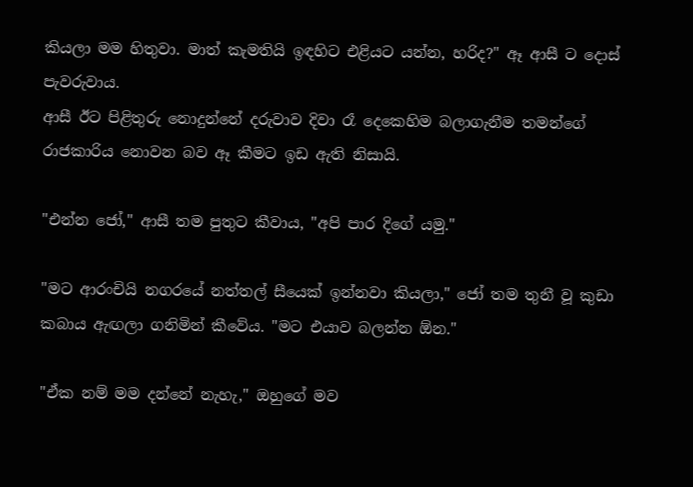කියලා මම හිතුවා. මාත් කැමතියි ඉඳහිට එළියට යන්න, හරිද?" ඈ ආසී ට දොස් පැවරුවාය.
ආසී ඊට පිළිතුරු නොදුන්නේ දරුවාව දිවා රෑ දෙකෙහිම බලාගැනීම තමන්ගේ රාජකාරිය නොවන බව ඈ කීමට ඉඩ ඇති නිසායි.

"එන්න ජෝ," ආසී තම පුතුට කීවාය, "අපි පාර දිගේ යමු."

"මට ආරංචියි නගරයේ නත්තල් සීයෙක් ඉන්නවා කියලා," ජෝ තම තුනී වූ කුඩා කබාය ඇඟලා ගනිමින් කීවේය. "මට එයාව බලන්න ඕන."

"ඒක නම් මම දන්නේ නැහැ," ඔහුගේ මව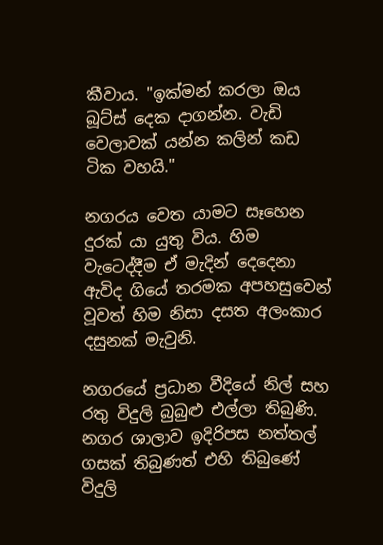කීවාය. "ඉක්මන් කරලා ඔය බූට්ස් දෙක දාගන්න. වැඩි වෙලාවක් යන්න කලින් කඩ ටික වහයි."

නගරය වෙත යාමට සෑහෙන දුරක් යා යුතු විය. හිම වැටෙද්දීම ඒ මැදින් දෙදෙනා ඇවිද ගියේ තරමක අපහසුවෙන් වූවත් හිම නිසා දසත අලංකාර දසුනක් මැවුනි.

නගරයේ ප්‍රධාන වීදියේ නිල් සහ රතු විදුලි බුබුළු එල්ලා තිබුණි. නගර ශාලාව ඉදිරිපස නත්තල් ගසක් තිබුණත් එහි තිබුණේ විදුලි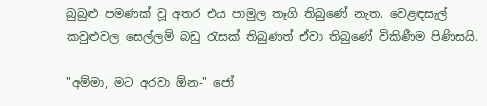බුබුළු පමණක් වූ අතර එය පාමුල තෑගි තිබුණේ නැත. වෙළඳසැල් කවුළුවල සෙල්ලම් බඩු රැසක් තිබුණත් ඒවා තිබුණේ විකිණීම පිණිසයි.

"අම්මා, මට අරවා ඕන-" ජෝ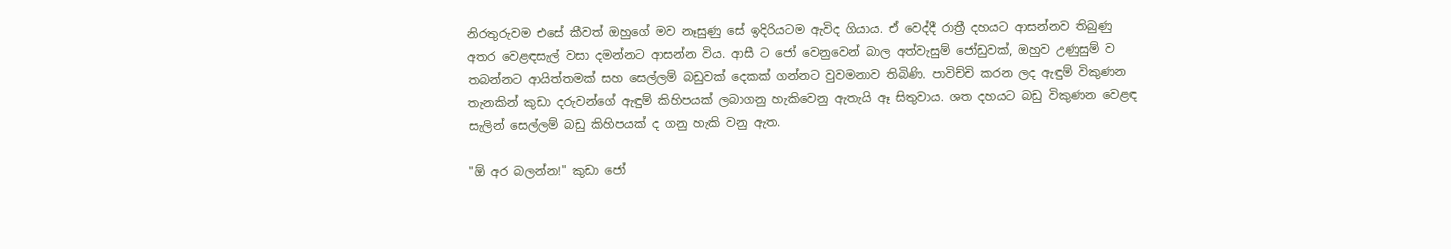නිරතුරුවම එසේ කීවත් ඔහුගේ මව නෑසුණු සේ ඉදිරියටම ඇවිද ගියාය. ඒ වෙද්දී රාත්‍රී දහයට ආසන්නව තිබුණු අතර වෙළඳසැල් වසා දමන්නට ආසන්න විය. ආසී ට ජෝ වෙනුවෙන් බාල අත්වැසුම් ජෝඩුවක්, ඔහුව උණුසුම් ව තබන්නට ආයිත්තමක් සහ සෙල්ලම් බඩුවක් දෙකක් ගන්නට වුවමනාව තිබිණි. පාවිච්චි කරන ලද ඇඳුම් විකුණන තැනකින් කුඩා දරුවන්ගේ ඇඳුම් කිහිපයක් ලබාගනු හැකිවෙනු ඇතැයි ඈ සිතුවාය. ශත දහයට බඩු විකුණන වෙළඳ සැලින් සෙල්ලම් බඩු කිහිපයක් ද ගනු හැකි වනු ඇත.

"ඕ අර බලන්න!" කුඩා ජෝ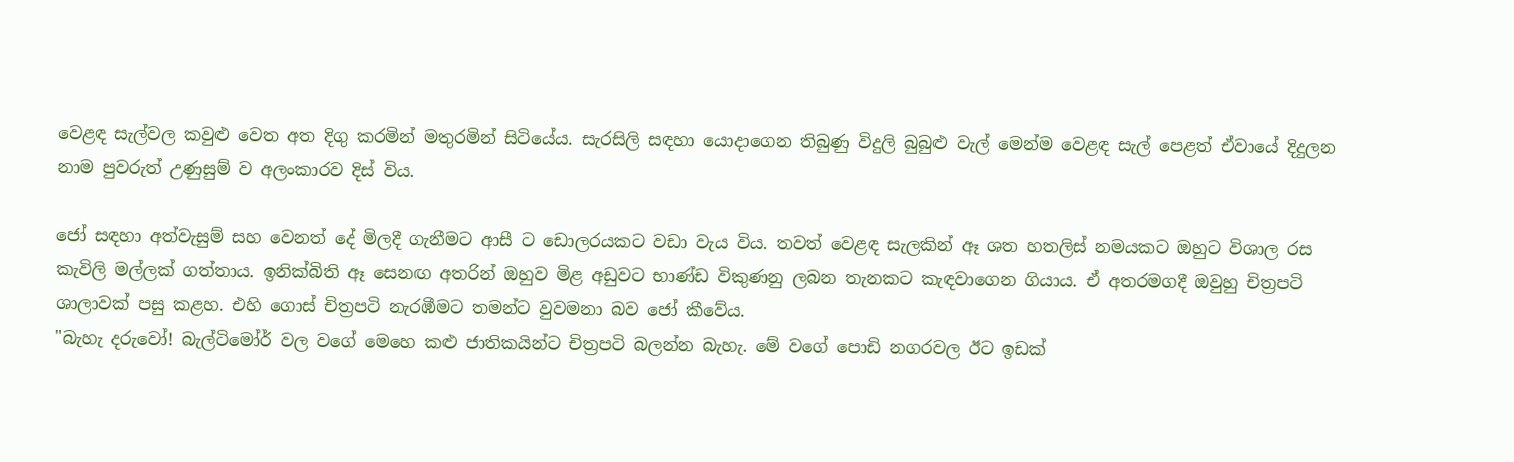වෙළඳ සැල්වල කවුළු වෙත අත දිගු කරමින් මතුරමින් සිටියේය. සැරසිලි සඳහා යොදාගෙන තිබුණු විදුලි බුබුළු වැල් මෙන්ම වෙළඳ සැල් පෙළත් ඒවායේ දිදුලන නාම පුවරුත් උණුසුම් ව අලංකාරව දිස් විය.

ජෝ සඳහා අත්වැසුම් සහ වෙනත් දේ මිලදී ගැනීමට ආසී ට ඩොලරයකට වඩා වැය විය. තවත් වෙළඳ සැලකින් ඈ ශත හතලිස් නමයකට ඔහුට විශාල රස කැවිලි මල්ලක් ගත්තාය. ඉනික්බිති ඈ සෙනඟ අතරින් ඔහුව මිළ අඩුවට භාණ්ඩ විකුණනු ලබන තැනකට කැඳවාගෙන ගියාය. ඒ අතරමගදී ඔවුහු චිත්‍රපටි ශාලාවක් පසු කළහ. එහි ගොස් චිත්‍රපටි නැරඹීමට තමන්ට වුවමනා බව ජෝ කීවේය.
"බැහැ දරුවෝ! බැල්ටිමෝර් වල වගේ මෙහෙ කළු ජාතිකයින්ට චිත්‍රපටි බලන්න බැහැ. මේ වගේ පොඩි නගරවල ඊට ඉඩක්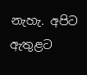නැහැ. අපිට ඇතුළට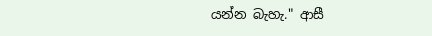යන්න බැහැ." ආසී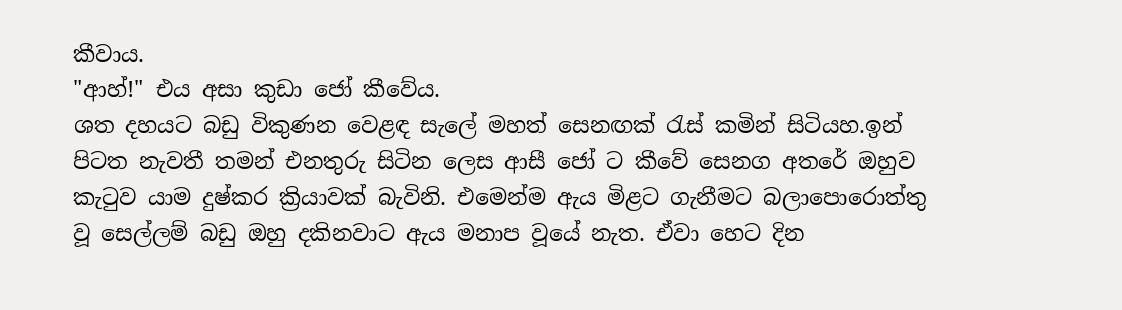කීවාය.
"ආහ්!" එය අසා කුඩා ජෝ කීවේය.
ශත දහයට බඩු විකුණන වෙළඳ සැලේ මහත් සෙනඟක් රැස් කමින් සිටියහ.ඉන් පිටත නැවතී තමන් එනතුරු සිටින ලෙස ආසී ජෝ ට කීවේ සෙනග අතරේ ඔහුව කැටුව යාම දුෂ්කර ක්‍රියාවක් බැවිනි. එමෙන්ම ඇය මිළට ගැනීමට බලාපොරොත්තු වූ සෙල්ලම් බඩු ඔහු දකිනවාට ඇය මනාප වූයේ නැත. ඒවා හෙට දින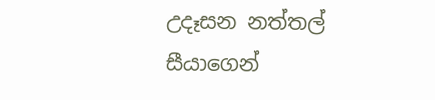උදෑසන නත්තල් සීයාගෙන්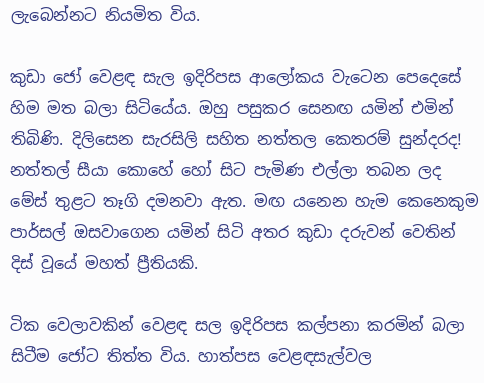ලැබෙන්නට නියමිත විය.

කුඩා ජෝ වෙළඳ සැල ඉදිරිපස ආලෝකය වැටෙන පෙදෙසේ හිම මත බලා සිටියේය. ඔහු පසුකර සෙනඟ යමින් එමින් තිබිණි. දිලිසෙන සැරසිලි සහිත නත්තල කෙතරම් සුන්දරද! නත්තල් සීයා කොහේ හෝ සිට පැමිණ එල්ලා තබන ලද මේස් තුළට තෑගි දමනවා ඇත. මඟ යනෙන හැම කෙනෙකුම පාර්සල් ඔසවාගෙන යමින් සිටි අතර කුඩා දරුවන් වෙතින් දිස් වූයේ මහත් ප්‍රීතියකි.

ටික වෙලාවකින් වෙළඳ සල ඉදිරිපස කල්පනා කරමින් බලා සිටීම ජෝට තිත්ත විය. හාත්පස වෙළඳසැල්වල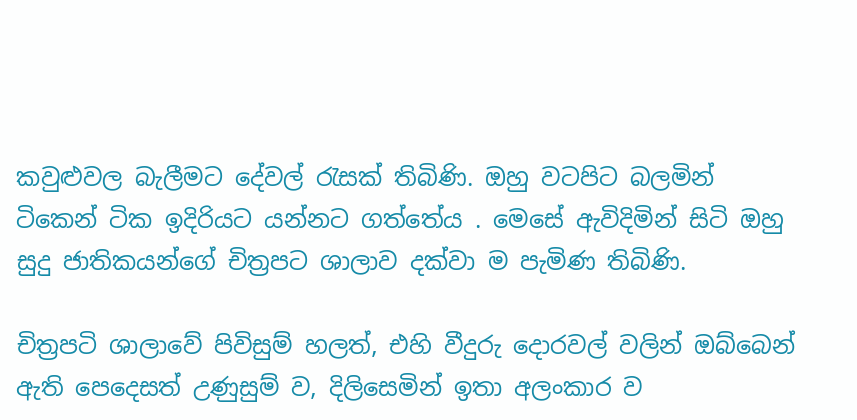කවුළුවල බැලීමට දේවල් රැසක් තිබිණි. ඔහු වටපිට බලමින් ටිකෙන් ටික ඉදිරියට යන්නට ගත්තේය . මෙසේ ඇවිදිමින් සිටි ඔහු සුදු ජාතිකයන්ගේ චිත්‍රපට ශාලාව දක්වා ම පැමිණ තිබිණි.

චිත්‍රපටි ශාලාවේ පිවිසුම් හලත්, එහි වීදුරු දොරවල් වලින් ඔබ්බෙන් ඇති පෙදෙසත් උණුසුම් ව, දිලිසෙමින් ඉතා අලංකාර ව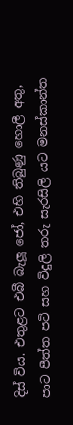දිස් විය. එතුළට එබී බැලූ ජෝ, එහි තිබුණු හොලී අතු, පාට පීත්ත පටි සහ විදුලි තරු සැරසිලි යට මනස්කාන්ත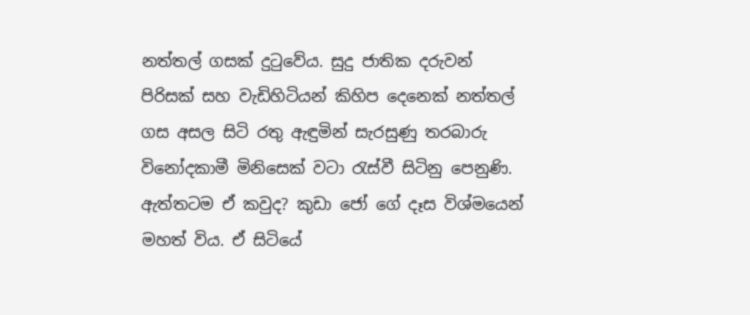නත්තල් ගසක් දුටුවේය. සුදු ජාතික දරුවන් පිරිසක් සහ වැඩිහිටියන් කිහිප දෙනෙක් නත්තල් ගස අසල සිටි රතු ඇඳුමින් සැරසුණු තරබාරු විනෝදකාමී මිනිසෙක් වටා රැස්වී සිටිනු පෙනුණි. ඇත්තටම ඒ කවුද? කුඩා ජෝ ගේ දෑස විශ්මයෙන් මහත් විය. ඒ සිටියේ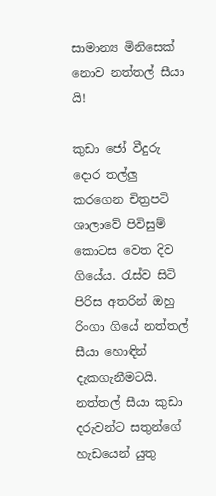සාමාන්‍ය මිනිසෙක් නොව නත්තල් සීයා යි!

කුඩා ජෝ වීදුරු දොර තල්ලු කරගෙන චිත්‍රපටි ශාලාවේ පිවිසුම් කොටස වෙත දිව ගියේය. රැස්ව සිටි පිරිස අතරින් ඔහු රිංගා ගියේ නත්තල් සීයා හොඳින් දැකගැනීමටයි. නත්තල් සීයා කුඩා දරුවන්ට සතුන්ගේ හැඩයෙන් යුතු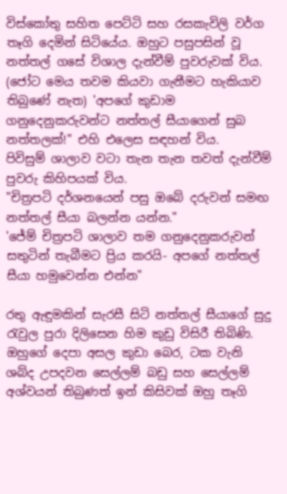විස්කෝතු සහිත පෙට්ටි සහ රසකැවිලි වර්ග තෑගි දෙමින් සිටියේය. ඔහුට පසුපසින් වූ නත්තල් ගසේ විශාල දැන්වීම් පුවරුවක් විය. (ජෝට මෙය තවම කියවා ගැනීමට හැකියාව තිබුණේ නැත) 'අපගේ කුඩාම ගනුදෙනුකරුවන්ට නත්තල් සීයාගෙන් සුබ නත්තලක්!" එහි එලෙස සඳහන් විය.
පිවිසුම් ශාලාව වටා තැන තැන තවත් දැන්වීම් පුවරු කිහිපයක් විය.
"චිත්‍රපටි දර්ශනයෙන් පසු ඔබේ දරුවන් සමඟ නත්තල් සීයා බලන්න යන්න."
'ජේම් චිත්‍රපටි ශාලාව තම ගනුදෙනුකරුවන් සතුටින් තැබීමට ප්‍රිය කරයි- අපගේ නත්තල් සීයා හමුවෙන්න එන්න"

රතු ඇඳුමකින් සැරසී සිටි නත්තල් සීයාගේ සුදු රැවුල පුරා දිලිසෙන හිම කුඩු විසිරී තිබිණි. ඔහුගේ දෙපා අසල කුඩා බෙර, ටක වැනි ශබ්ද උපදවන සෙල්ලම් බඩු සහ සෙල්ලම් අශ්වයන් තිබුණත් ඉන් කිසිවක් ඔහු තෑගි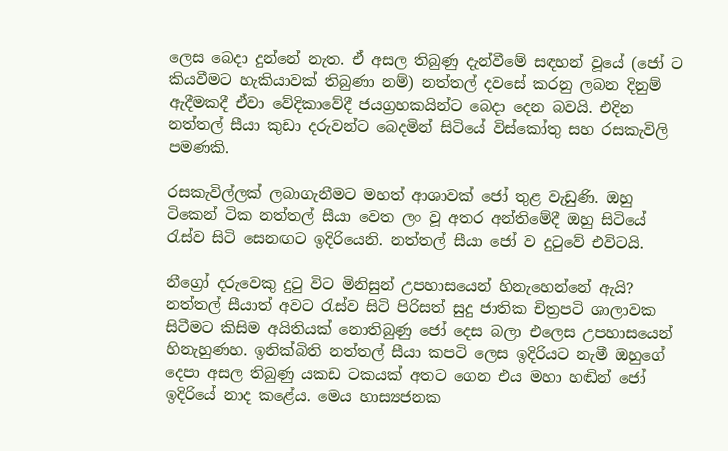ලෙස බෙදා දුන්නේ නැත. ඒ අසල තිබුණු දැන්වීමේ සඳහන් වූයේ (ජෝ ට කියවීමට හැකියාවක් තිබුණා නම්) නත්තල් දවසේ කරනු ලබන දිනුම් ඇදීමකදී ඒවා වේදිකාවේදී ජයග්‍රහකයින්ට බෙදා දෙන බවයි. එදින නත්තල් සීයා කුඩා දරුවන්ට බෙදමින් සිටියේ විස්කෝතු සහ රසකැවිලි පමණකි.

රසකැවිල්ලක් ලබාගැනීමට මහත් ආශාවක් ජෝ තුළ වැඩුණි. ඔහු ටිකෙන් ටික නත්තල් සීයා වෙත ලං වූ අතර අන්තිමේදී ඔහු සිටියේ රැස්ව සිටි සෙනඟට ඉදිරියෙනි. නත්තල් සීයා ජෝ ව දුටුවේ එවිටයි.

නීග්‍රෝ දරුවෙකු දුටු විට මිනිසුන් උපහාසයෙන් හිනැහෙන්නේ ඇයි? නත්තල් සීයාත් අවට රැස්ව සිටි පිරිසත් සුදු ජාතික චිත්‍රපටි ශාලාවක සිටීමට කිසිම අයිතියක් නොතිබුණු ජෝ දෙස බලා එලෙස උපහාසයෙන් හිනැහුණහ. ඉනික්බිති නත්තල් සීයා කපටි ලෙස ඉදිරියට නැමී ඔහුගේ දෙපා අසල තිබුණු යකඩ ටකයක් අතට ගෙන එය මහා හඬින් ජෝ ඉදිරියේ නාද කළේය. මෙය හාස්‍යජනක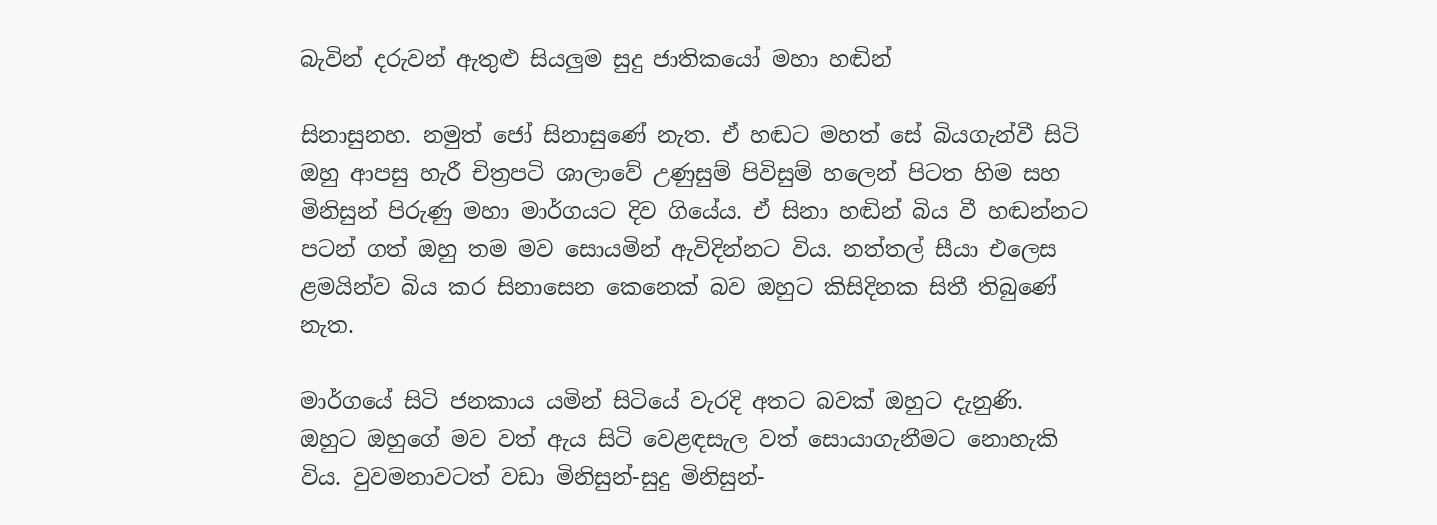බැවින් දරුවන් ඇතුළු සියලුම සුදු ජාතිකයෝ මහා හඬින්

සිනාසුනහ. නමුත් ජෝ සිනාසුණේ නැත. ඒ හඬට මහත් සේ බියගැන්වී සිටි ඔහු ආපසු හැරී චිත්‍රපටි ශාලාවේ උණුසුම් පිවිසුම් හලෙන් පිටත හිම සහ මිනිසුන් පිරුණු මහා මාර්ගයට දිව ගියේය. ඒ සිනා හඬින් බිය වී හඬන්නට පටන් ගත් ඔහු තම මව සොයමින් ඇවිදින්නට විය. නත්තල් සීයා එලෙස ළමයින්ව බිය කර සිනාසෙන කෙනෙක් බව ඔහුට කිසිදිනක සිතී තිබුණේ නැත.

මාර්ගයේ සිටි ජනකාය යමින් සිටියේ වැරදි අතට බවක් ඔහුට දැනුණි. ඔහුට ඔහුගේ මව වත් ඇය සිටි වෙළඳසැල වත් සොයාගැනීමට නොහැකි විය. වුවමනාවටත් වඩා මිනිසුන්-සුදු මිනිසුන්-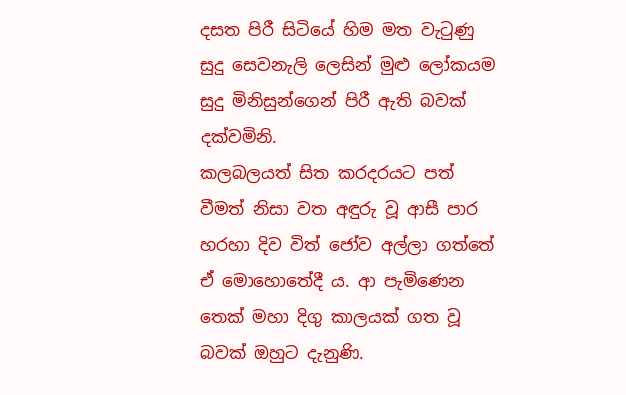දසත පිරී සිටියේ හිම මත වැටුණු සුදු සෙවනැලි ලෙසින් මුළු ලෝකයම සුදු මිනිසුන්ගෙන් පිරී ඇති බවක් දක්වමිනි.
කලබලයත් සිත කරදරයට පත් වීමත් නිසා වත අඳුරු වූ ආසී පාර හරහා දිව විත් ජෝව අල්ලා ගත්තේ ඒ මොහොතේදී ය. ආ පැමිණෙන තෙක් මහා දිගු කාලයක් ගත වූ බවක් ඔහුට දැනුණි.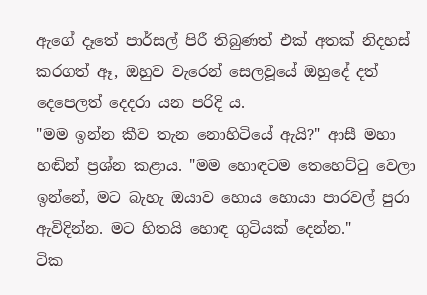ඇගේ දෑතේ පාර්සල් පිරී තිබුණත් එක් අතක් නිදහස් කරගත් ඈ, ඔහුව වැරෙන් සෙලවූයේ ඔහුදේ දත් දෙපෙලත් දෙදරා යන පරිදි ය.
"මම ඉන්න කීව තැන නොහිටියේ ඇයි?" ආසී මහා හඬින් ප්‍රශ්න කළාය. "මම හොඳටම තෙහෙට්ටු වෙලා ඉන්නේ, මට බැහැ ඔයාව හොය හොයා පාරවල් පුරා ඇවිදින්න. මට හිතයි හොඳ ගුටියක් දෙන්න."
ටික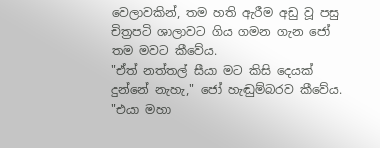වෙලාවකින්, තම හති ඇරීම අඩු වූ පසු චිත්‍රපටි ශාලාවට ගිය ගමන ගැන ජෝ තම මවට කීවේය.
"ඒත් නත්තල් සීයා මට කිසි දෙයක් දුන්නේ නැහැ," ජෝ හැඬුම්බරව කීවේය. "එයා මහා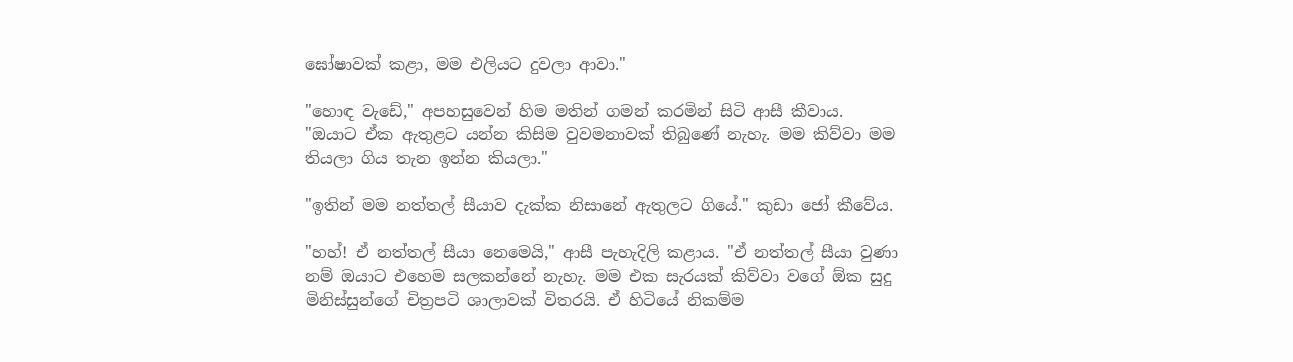ඝෝෂාවක් කළා, මම එලියට දුවලා ආවා."

"හොඳ වැඩේ," අපහසුවෙන් හිම මතින් ගමන් කරමින් සිටි ආසී කීවාය. "ඔයාට ඒක ඇතුළට යන්න කිසිම වුවමනාවක් තිබුණේ නැහැ. මම කිව්වා මම තියලා ගිය තැන ඉන්න කියලා."

"ඉතින් මම නත්තල් සීයාව දැක්ක නිසානේ ඇතුලට ගියේ." කුඩා ජෝ කීවේය.

"හහ්! ඒ නත්තල් සීයා නෙමෙයි," ආසී පැහැදිලි කළාය. "ඒ නත්තල් සීයා වුණා නම් ඔයාට එහෙම සලකන්නේ නැහැ. මම එක සැරයක් කිව්වා වගේ ඕක සුදු මිනිස්සුන්ගේ චිත්‍රපටි ශාලාවක් විතරයි. ඒ හිටියේ නිකම්ම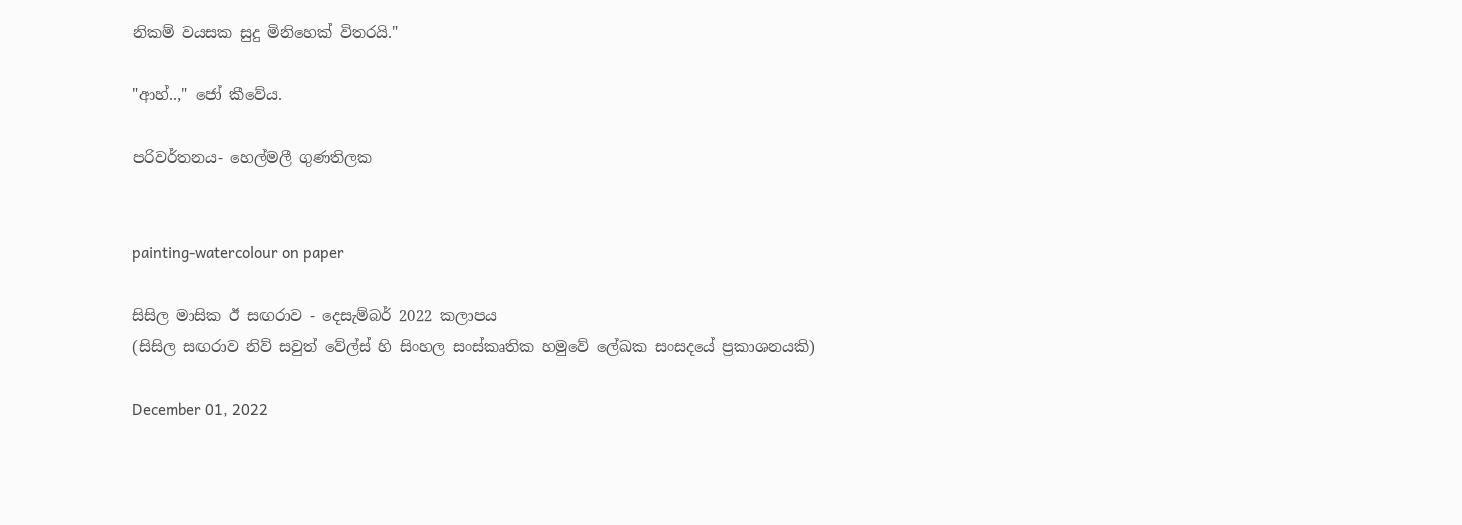නිකම් වයසක සුදු මිනිහෙක් විතරයි."

"ආහ්..," ජෝ කීවේය.

පරිවර්තනය- හෙල්මලී ගුණතිලක


painting-watercolour on paper

සිසිල මාසික ඊ සඟරාව - දෙසැම්බර් 2022 කලාපය
(සිසිල සඟරාව නිව් සවුත් වේල්ස් හි සිංහල සංස්කෘතික හමුවේ ලේඛක සංසදයේ ප්‍රකාශනයකි)

December 01, 2022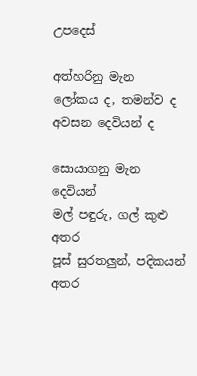උපදෙස්

අත්හරිනු මැන
ලෝකය ද, තමන්ව ද
අවසන දෙවියන් ද

සොයාගනු මැන දෙවියන්
මල් පඳුරු, ගල් කුළු අතර
පූස් සුරතලුන්, පදිකයන් අතර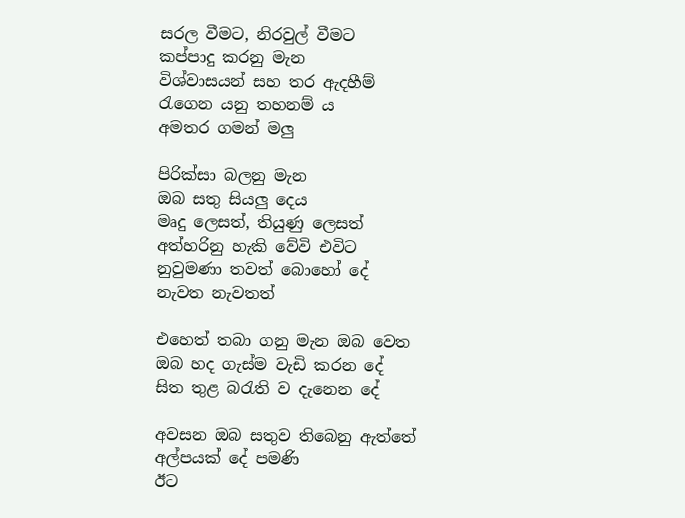සරල වීමට, නිරවුල් වීමට
කප්පාදු කරනු මැන
විශ්වාසයන් සහ තර ඇදහීම්
රැගෙන යනු තහනම් ය
අමතර ගමන් මලු

පිරික්සා බලනු මැන
ඔබ සතු සියලු දෙය
මෘදු ලෙසත්, තියුණු ලෙසත්
අත්හරිනු හැකි වේවි එවිට
නුවුමණා තවත් බොහෝ දේ
නැවත නැවතත්

එහෙත් තබා ගනු මැන ඔබ වෙත
ඔබ හද ගැස්ම වැඩි කරන දේ
සිත තුළ බරැති ව දැනෙන දේ

අවසන ඔබ සතුව තිබෙනු ඇත්තේ
අල්පයක් දේ පමණි
ඊට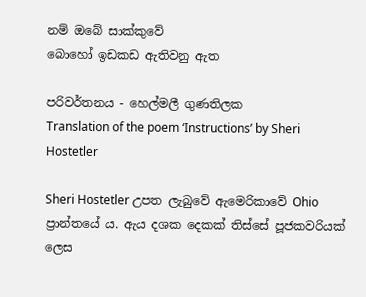නම් ඔබේ සාක්කුවේ
බොහෝ ඉඩකඩ ඇතිවනු ඇත

පරිවර්තනය - හෙල්මලී ගුණතිලක
Translation of the poem ‘Instructions’ by Sheri Hostetler

Sheri Hostetler උපත ලැබුවේ ඇමෙරිකාවේ Ohio ප්‍රාන්තයේ ය. ඇය දශක දෙකක් තිස්සේ පූජකවරියක් ලෙස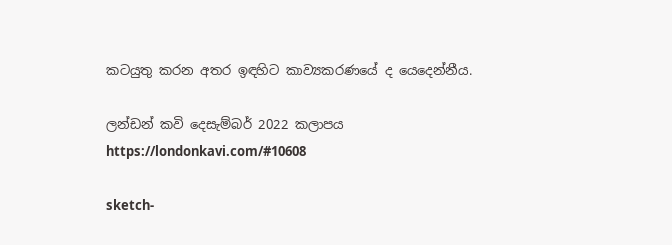කටයුතු කරන අතර ඉඳහිට කාව්‍යකරණයේ ද යෙදෙන්නීය.

ලන්ඩන් කවි දෙසැම්බර් 2022 කලාපය
https://londonkavi.com/#10608

sketch-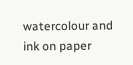watercolour and ink on paper